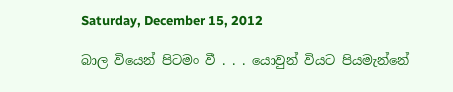Saturday, December 15, 2012

බාල වියෙන් පිටමං වී . . . යොවුන් වියට පියමැන්නේ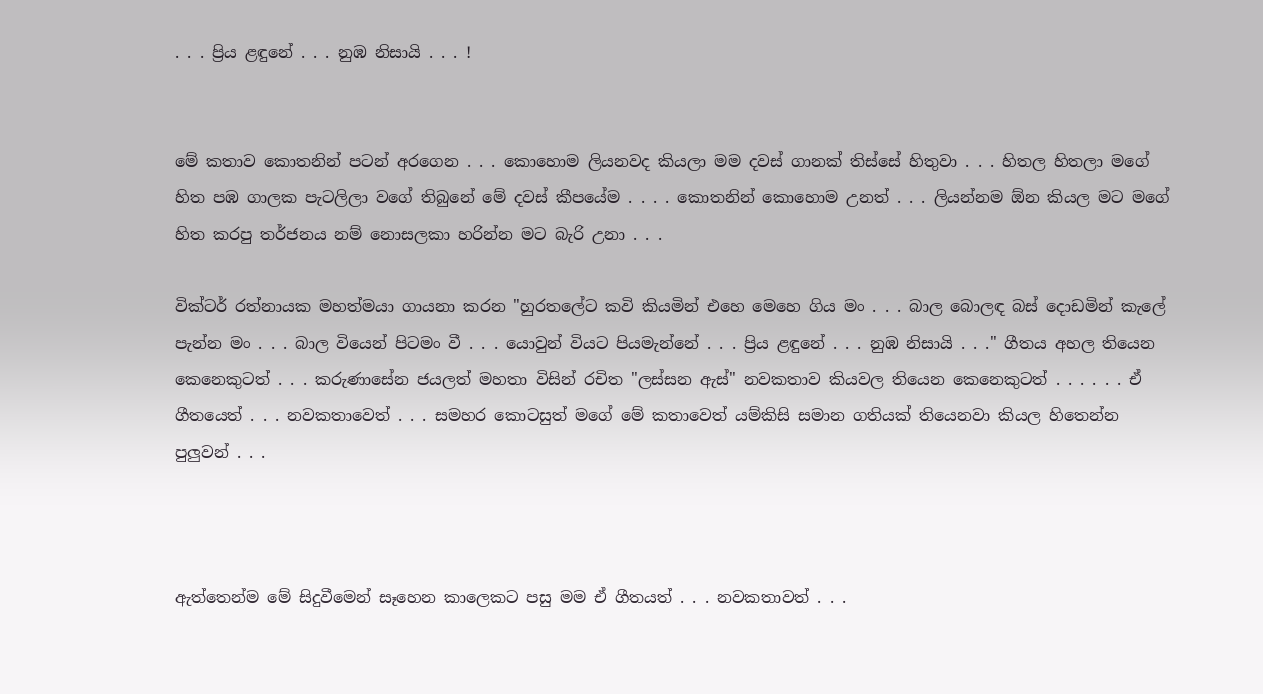. . . ප්‍රිය ළඳුනේ . . . නුඹ නිසායි . . . !


මේ කතාව කොතනින් පටන් අරගෙන . . . කොහොම ලියනවද කියලා මම දවස් ගානක් තිස්සේ හිතුවා . . . හිතල හිතලා මගේ හිත පඹ ගාලක පැටලිලා වගේ තිබුනේ මේ දවස් කීපයේම . . . . කොතනින් කොහොම උනත් . . . ලියන්නම ඕන කියල මට මගේ හිත කරපු තර්ජනය නම් නොසලකා හරින්න මට බැරි උනා . . .

වික්ටර් රත්නායක මහත්මයා ගායනා කරන "හුරතලේට කවි කියමින් එහෙ මෙහෙ ගිය මං . . . බාල බොලඳ බස් දොඩමින් කැලේ පැන්න මං . . . බාල වියෙන් පිටමං වී . . . යොවුන් වියට පියමැන්නේ . . . ප්‍රිය ළඳුනේ . . . නුඹ නිසායි . . ." ගීතය අහල තියෙන කෙනෙකුටත් . . . කරුණාසේන ජයලත් මහතා විසින් රචිත "ලස්සන ඇස්" නවකතාව කියවල තියෙන කෙනෙකුටත් . . . . . . ඒ ගීතයෙත් . . . නවකතාවෙත් . . . සමහර කොටසුත් මගේ මේ කතාවෙත් යම්කිසි සමාන ගතියක් තියෙනවා කියල හිතෙන්න පුලුවන් . . .



ඇත්තෙන්ම මේ සිදුවීමෙන් සෑහෙන කාලෙකට පසු මම ඒ ගීතයත් . . . නවකතාවත් . . .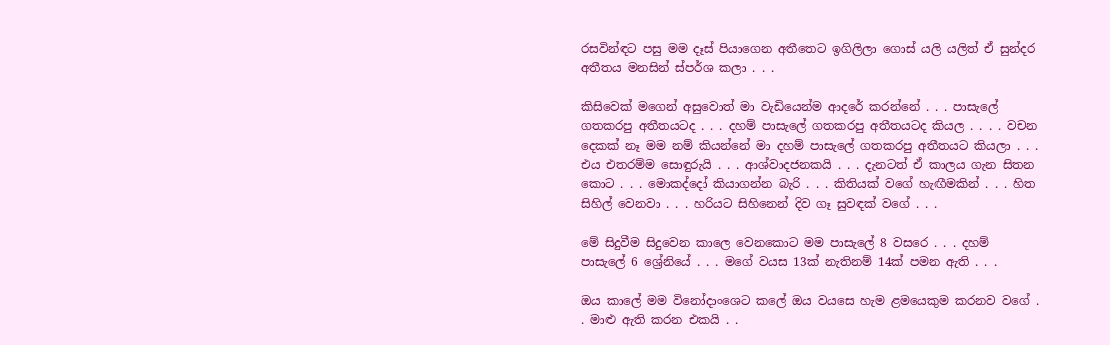රසවින්ඳට පසු මම දෑස් පියාගෙන අතීතෙට ඉගිලිලා ගොස් යලි යලිත් ඒ සුන්දර අතීතය මනසින් ස්පර්ශ කලා . . .

කිසිවෙක් මගෙන් අසුවොත් මා වැඩියෙන්ම ආදරේ කරන්නේ . . . පාසැලේ ගතකරපු අතීතයටද . . . දහම් පාසැලේ ගතකරපු අතීතයටද කියල . . . . වචන දෙකක් නෑ මම නම් කියන්නේ මා දහම් පාසැලේ ගතකරපු අතීතයට කියලා . . . එය එතරම්ම සොඳුරුයි . . . ආශ්වාදජනකයි . . . දැනටත් ඒ කාලය ගැන සිතන කොට . . . මොකද්දෝ කියාගන්න බැරි . . . කිතියක් වගේ හැඟීමකින් . . . හිත සිහිල් වෙනවා . . . හරියට සිහිනෙන් දිව ගෑ සුවඳක් වගේ . . .

මේ සිදුවීම සිදුවෙන කාලෙ වෙනකොට මම පාසැලේ 8 වසරෙ . . . දහම් පාසැලේ 6 ශ්‍රේනියේ . . . මගේ වයස 13ක් නැතිනම් 14ක් පමන ඇති . . .

ඔය කාලේ මම විනෝදාංශෙට කලේ ඔය වයසෙ හැම ළමයෙකුම කරනව වගේ . . මාළු ඇති කරන එකයි . .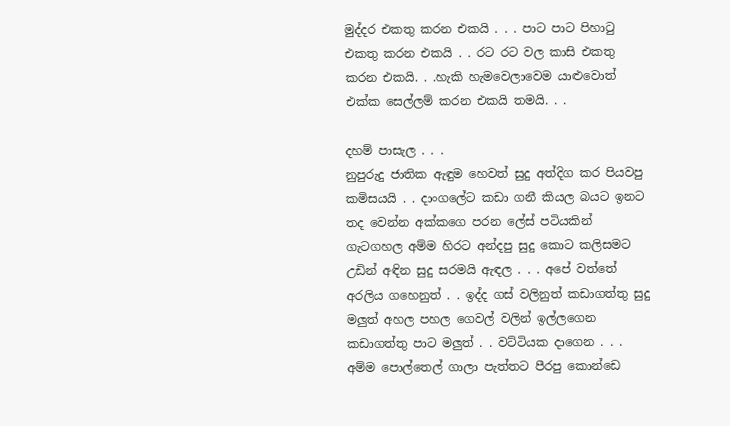මුද්දර එකතු කරන එකයි . . . පාට පාට පිහාටු එකතු කරන එකයි . . රට රට වල කාසි එකතු කරන එකයි. . .හැකි හැමවෙලාවෙම යාළුවොත් එක්ක සෙල්ලම් කරන එකයි තමයි. . .

දහම් පාසැල . . .
නුපුරුදු ජාතික ඇඳුම හෙවත් සුදු අත්දිග කර පියවපු කමිසයයි . . දාංගලේට කඩා ගනී කියල බයට ඉනට තද වෙන්න අක්කගෙ පරන ලේස් පටියකින් ගැටගහල අම්ම හිරට අන්දපු සුදු කොට කලිසමට උඩින් අඳින සුදු සරමයි ඇඳල . . . අපේ වත්තේ අරලිය ගහෙනුත් . . ඉද්ද ගස් වලිනුත් කඩාගත්තු සුදු මලුත් අහල පහල ගෙවල් වලින් ඉල්ලගෙන කඩාගත්තු පාට මලුත් . . වට්ටියක දාගෙන . . . අම්ම පොල්තෙල් ගාලා පැත්තට පීරපු කොන්ඩෙ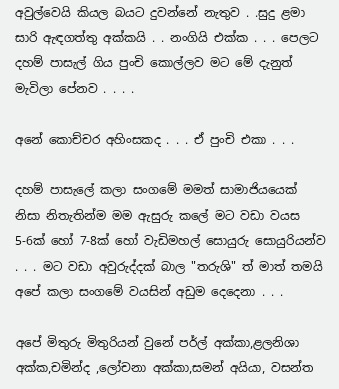අවුල්වෙයි කියල බයට දුවන්නේ නැතුව . .සුදු ළමා සාරි ඇඳගත්තු අක්කයි . . නංගියි එක්ක . . . පෙලට දහම් පාසැල් ගිය පුංචි කොල්ලව මට මේ දැනුත් මැවිලා පේනව . . . .

අනේ කොච්චර අහිංසකද . . . ඒ පුංචි එකා . . .

දහම් පාසැලේ කලා සංගමේ මමත් සාමාජියයෙක් නිසා නිතැතින්ම මම ඇසුරු කලේ මට වඩා වයස 5-6ක් හෝ 7-8ක් හෝ වැඩිමහල් සොයුරු සොයුරියන්ව . . . මට වඩා අවුරුද්දක් බාල "තරුශි" ත් මාත් තමයි අපේ කලා සංගමේ වයසින් අඩුම දෙදෙනා . . .

අපේ මිතුරු මිතුරියන් වුනේ පර්ල් අක්කා,ළලනිශා අක්ක,චමින්ද ,ලෝචනා අක්කා,සමන් අයියා, වසන්ත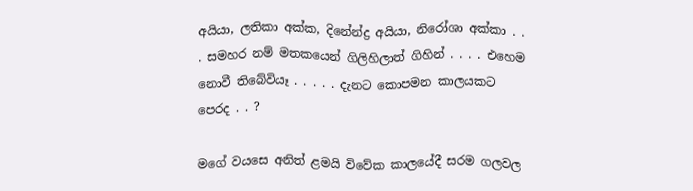අයියා, ලතිකා අක්ක, දිනේන්ද්‍ර අයියා, නිරෝශා අක්කා . . . සමහර නම් මතකයෙන් ගිලිහිලාත් ගිහින් . . . . එහෙම නොවී තිබේවියෑ . . . . . දැනට කොපමන කාලයකට පෙරද . . ?

මගේ වයසෙ අනිත් ළමයි විවේක කාලයේදී සරම ගලවල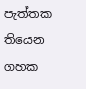පැත්තක තියෙන ගහක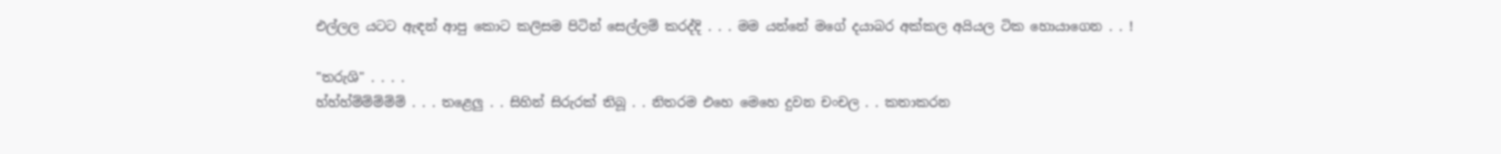එල්ලල යටට ඇඳන් ආපු කොට කලිසම පිටින් සෙල්ලම් කරද්දි . . . මම යන්නේ මගේ දයාබර අක්කල අයියල ටික හොයාගෙන . . !

"තරුශි" . . . .
හ්හ්හ්ම්ම්ම්ම්ම් . . . තළෙලු . . සිහින් සිරුරක් තිබූ . . නිතරම එහෙ මෙහෙ දුවන චංචල . . කතාකරන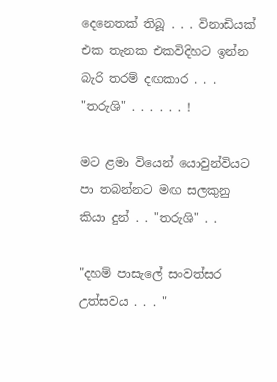දෙනෙතක් තිබූ . . . විනාඩියක් එක තැනක එකවිදිහට ඉන්න බැරි තරම් දඟකාර . . . "තරුශි" . . . . . . !

මට ළමා වියෙන් යොවුන්වියට පා තබන්නට මඟ සලකුනු කියා දුන් . . "තරුශි" . .

"දහම් පාසැලේ සංවත්සර උත්සවය . . . "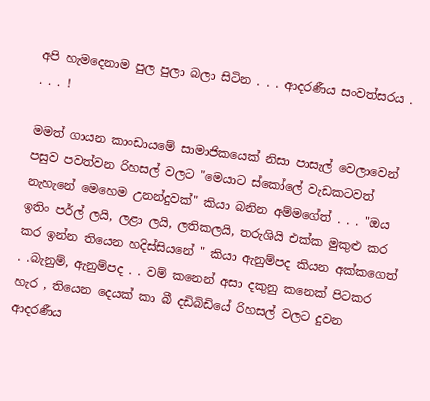අපි හැමදෙනාම පුල පුලා බලා සිටින . . . ආදරණීය සංවත්සරය . . . . !

මමත් ගායන කාංඩායමේ සාමාජිකයෙක් නිසා පාසැල් වෙලාවෙන් පසුව පවත්වන රිහසල් වලට "මෙයාට ස්කෝලේ වැඩකටවත් නැහැනේ මෙහෙම උනන්දුවක්" කියා බනින අම්මගේත් . . . "ඔය ඉතිං පර්ල් ලයි, ලළා ලයි, ලතිකලයි, තරුශියි එක්ක මුකුළු කර කර ඉන්න තියෙන හදිස්සියනේ " කියා ඇනුම්පද කියන අක්කගෙත් . .බැනුම්, ඇනුම්පද . . වම් කනෙන් අසා දකුනු කනෙක් පිටකර හැර , තියෙන දෙයක් කා බී දඩිබිඩියේ රිහසල් වලට දුවන ආදරණීය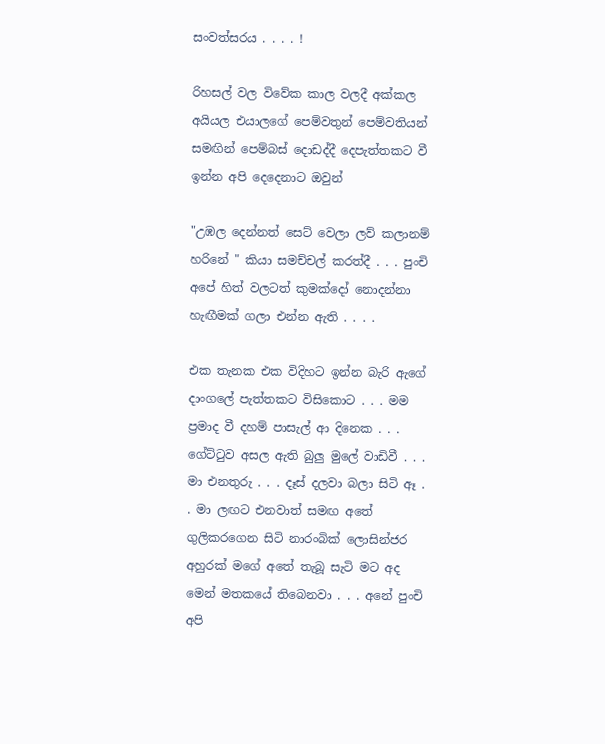සංවත්සරය . . . . !

රිහසල් වල විවේක කාල වලදී අක්කල අයියල එයාලගේ පෙම්වතුන් පෙම්වතියන් සමඟින් පෙම්බස් දොඩද්දී දෙපැත්තකට වී ඉන්න අපි දෙදෙනාට ඔවුන්

"උඹල දෙන්නත් සෙට් වෙලා ලව් කලානම් හරිනේ " කියා සමච්චල් කරත්දී . . . පුංචි අපේ හිත් වලටත් කුමක්දෝ නොදන්නා හැඟීමක් ගලා එන්න ඇති . . . .

එක තැනක එක විදිහට ඉන්න බැරි ඇගේ දාංගලේ පැත්තකට විසිකොට . . . මම ප්‍රමාද වී දහම් පාසැල් ආ දිනෙක . . . ගේට්ටුව අසල ඇති බුලු මුලේ වාඩිවී . . . මා එනතුරු . . . දෑස් දලවා බලා සිටි ඈ . . මා ලඟට එනවාත් සමඟ අතේ ගුලිකරගෙන සිටි නාරංබික් ලොසින්ජර අහුරක් මගේ අතේ තැබූ සැටි මට අද මෙන් මතකයේ තිබෙනවා . . . අනේ පුංචි අපි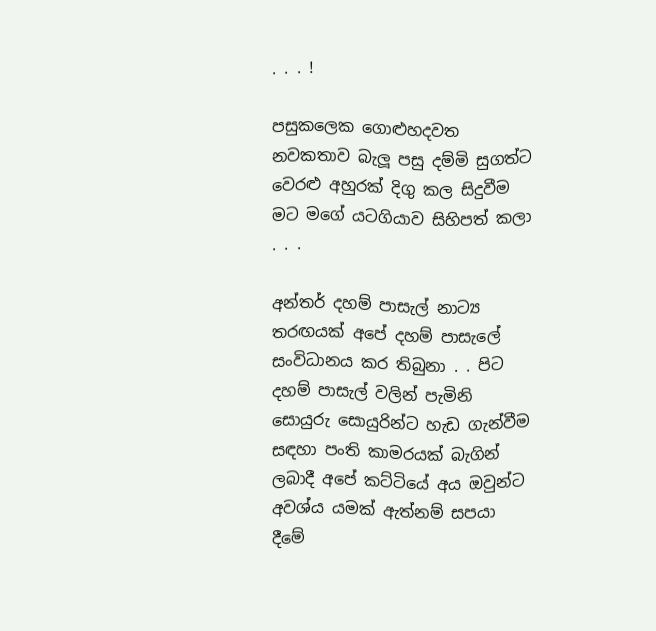. . . !

පසුකලෙක ගොළුහදවත නවකතාව බැලූ පසු දම්මි සුගත්ට වෙරළු අහුරක් දිගු කල සිදුවීම මට මගේ යටගියාව සිහිපත් කලා . . .

අන්තර් දහම් පාසැල් නාට්‍ය තරඟයක් අපේ දහම් පාසැලේ සංවිධානය කර තිබුනා . . පිට දහම් පාසැල් වලින් පැමිනි සොයුරු සොයුරින්ට හැඩ ගැන්වීම සඳහා පංති කාමරයක් බැගින් ලබාදී අපේ කට්ටියේ අය ඔවුන්ට අවශ්ය යමක් ඇත්නම් සපයා දීමේ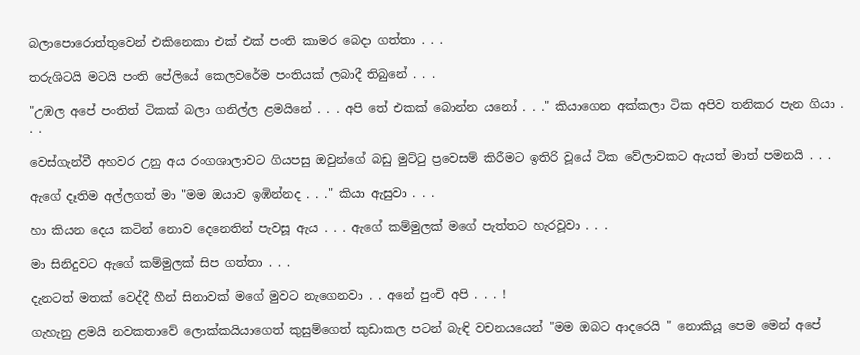බලාපොරොත්තුවෙන් එකිනෙකා එක් එක් පංති කාමර බෙදා ගත්තා . . .

තරුශිටයි මටයි පංති පේලියේ කෙලවරේම පංතියක් ලබාදී තිබුනේ . . .

"උඹල අපේ පංතිත් ටිකක් බලා ගනිල්ල ළමයිනේ . . . අපි තේ එකක් බොන්න යනෝ . . ." කියාගෙන අක්කලා ටික අපිව තනිකර පැන ගියා . . .

වෙස්ගැන්වී අහවර උනු අය රංගශාලාවට ගියපසු ඔවුන්ගේ බඩු මුට්ටු ප්‍රවෙසම් කිරීමට ඉතිරි වූයේ ටික වේලාවකට ඇයත් මාත් පමනයි . . .

ඇගේ දෑතිම අල්ලගත් මා "මම ඔයාව ඉඹින්නද . . ." කියා ඇසුවා . . .

හා කියන දෙය කටින් නොව දෙනෙතින් පැවසූ ඇය . . . ඇගේ කම්මුලක් මගේ පැත්තට හැරවූවා . . .

මා සිනිදුවට ඇගේ කම්මුලක් සිප ගත්තා . . .

දැනටත් මතක් වෙද්දී හීන් සිනාවක් මගේ මුවට නැගෙනවා . . අනේ පුංචි අපි . . . !

ගැහැනු ළමයි නවකතාවේ ලොක්කයියාගෙත් කුසුම්ගෙත් කුඩාකල පටන් බැඳි වචනයයෙන් "මම ඔබට ආදරෙයි " නොකියූ පෙම මෙන් අපේ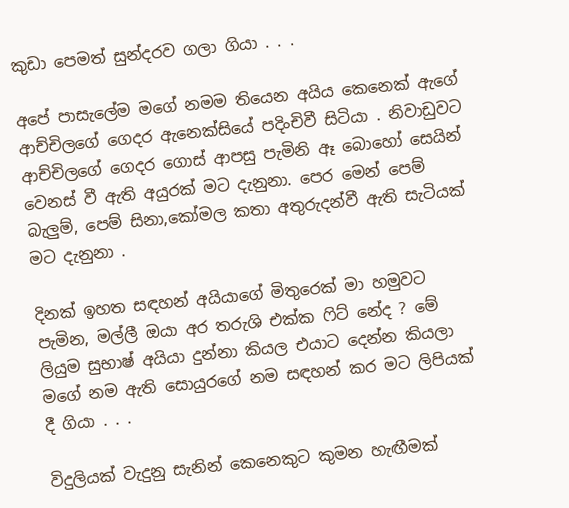කුඩා පෙමත් සුන්දරව ගලා ගියා . . .

අපේ පාසැලේම මගේ නමම තියෙන අයිය කෙනෙක් ඇගේ ආච්චිලගේ ගෙදර ඇනෙක්සියේ පදිංචිවී සිටියා . නිවාඩුවට ආච්චිලගේ ගෙදර ගොස් ආපසු පැමිනි ඈ බොහෝ සෙයින් වෙනස් වී ඇති අයුරක් මට දැනුනා. පෙර මෙන් පෙම් බැලුම්, පෙම් සිනා,කෝමල කතා අතුරුදන්වී ඇති සැටියක් මට දැනුනා .

දිනක් ඉහත සඳහන් අයියාගේ මිතුරෙක් මා හමුවට පැමින, මල්ලී ඔයා අර තරුශි එක්ක ෆිට් නේද ? මේ ලියුම සුභාෂ් අයියා දුන්නා කියල එයාට දෙන්න කියලා මගේ නම ඇති සොයුරගේ නම සඳහන් කර මට ලිපියක් දී ගියා . . .

විදුලියක් වැදුනු සැනින් කෙනෙකුට කුමන හැඟීමක්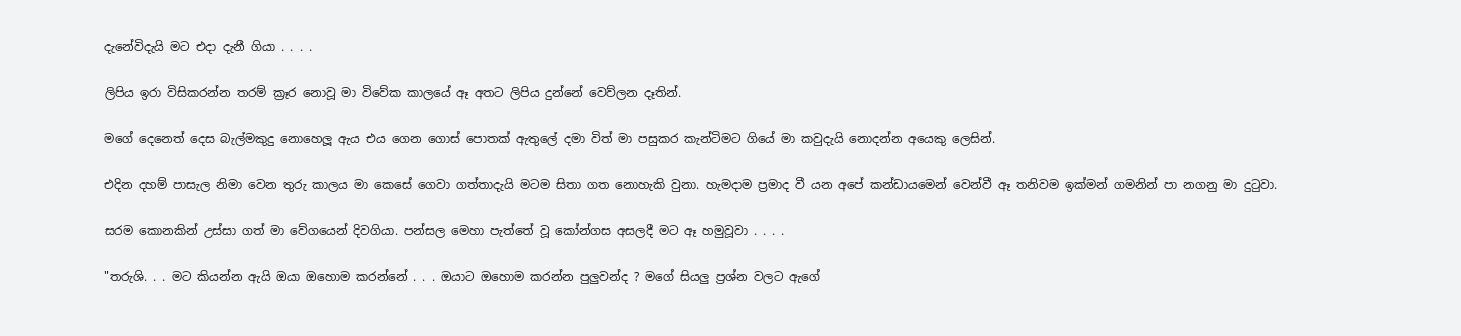දැනේවිදැයි මට එදා දැනී ගියා . . . .

ලිපිය ඉරා විසිකරන්න තරම් ක්‍රෑර නොවූ මා විවේක කාලයේ ඈ අතට ලිපිය දුන්නේ වෙව්ලන දෑතින්.

මගේ දෙනෙත් දෙස බැල්මකුදු නොහෙලූ ඇය එය ගෙන ගොස් පොතක් ඇතුලේ දමා විත් මා පසුකර කැන්ටිමට ගියේ මා කවුදැයි නොදන්න අයෙකු ලෙසින්.

එදින දහම් පාසැල නිමා වෙන තුරු කාලය මා කෙසේ ගෙවා ගත්තාදැයි මටම සිතා ගත නොහැකි වුනා. හැමදාම ප්‍රමාද වී යන අපේ කන්ඩායමෙන් වෙන්වී ඈ තනිවම ඉක්මන් ගමනින් පා නගනු මා දුටුවා.

සරම කොනකින් උස්සා ගත් මා වේගයෙන් දිවගියා. පන්සල මෙහා පැත්තේ වූ කෝන්ගස අසලදී මට ඈ හමුවූවා . . . .

"තරුශි. . . මට කියන්න ඇයි ඔයා ඔහොම කරන්නේ . . . ඔයාට ඔහොම කරන්න පුලුවන්ද ? මගේ සියලු ප්‍රශ්න වලට ඇගේ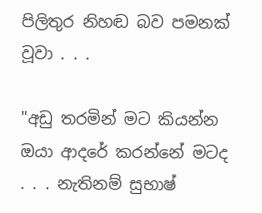පිලිතුර නිහඬ බව පමනක් වූවා . . .

"අඩු තරමින් මට කියන්න ඔයා ආදරේ කරන්නේ මටද . . . නැතිනම් සුභාෂ්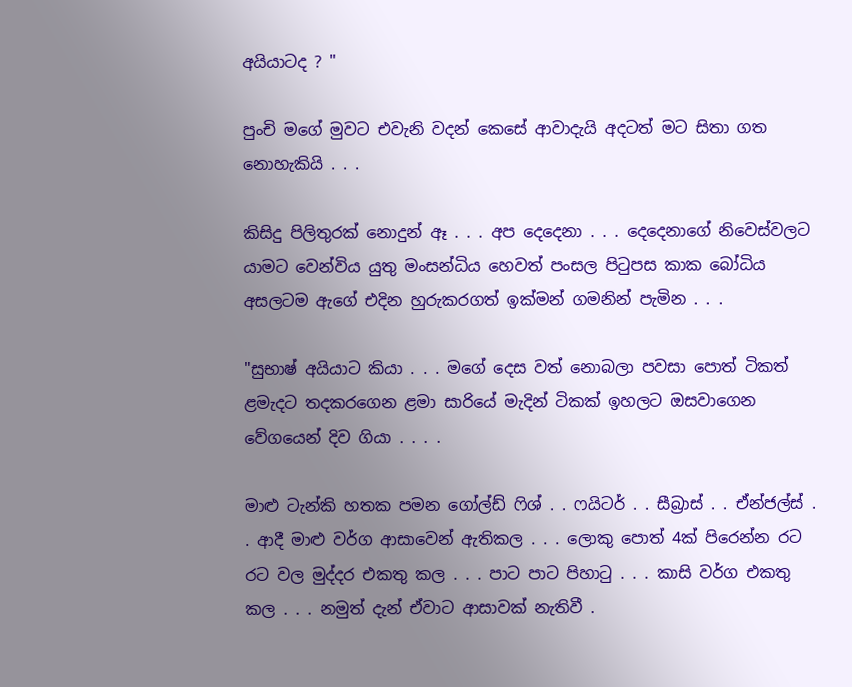අයියාටද ? "

පුංචි මගේ මුවට එවැනි වදන් කෙසේ ආවාදැයි අදටත් මට සිතා ගත නොහැකියි . . .

කිසිදු පිලිතුරක් නොදුන් ඈ . . . අප දෙදෙනා . . . දෙදෙනාගේ නිවෙස්වලට යාමට වෙන්විය යුතු මංසන්ධිය හෙවත් පංසල පිටුපස කාක බෝධිය අසලටම ඇගේ එදින හුරුකරගත් ඉක්මන් ගමනින් පැමින . . .

"සුභාෂ් අයියාට කියා . . . මගේ දෙස වත් නොබලා පවසා පොත් ටිකත් ළමැදට තදකරගෙන ළමා සාරියේ මැදින් ටිකක් ඉහලට ඔසවාගෙන වේගයෙන් දිව ගියා . . . .

මාළු ටැන්කි හතක පමන ගෝල්ඩ් ෆිශ් . . ෆයිටර් . . සීබ්‍රාස් . . ඒන්ජල්ස් . . ආදී මාළු වර්ග ආසාවෙන් ඇතිකල . . . ලොකු පොත් 4ක් පිරෙන්න රට රට වල මුද්දර එකතු කල . . . පාට පාට පිහාටු . . . කාසි වර්ග එකතු කල . . . නමුත් දැන් ඒවාට ආසාවක් නැතිවී .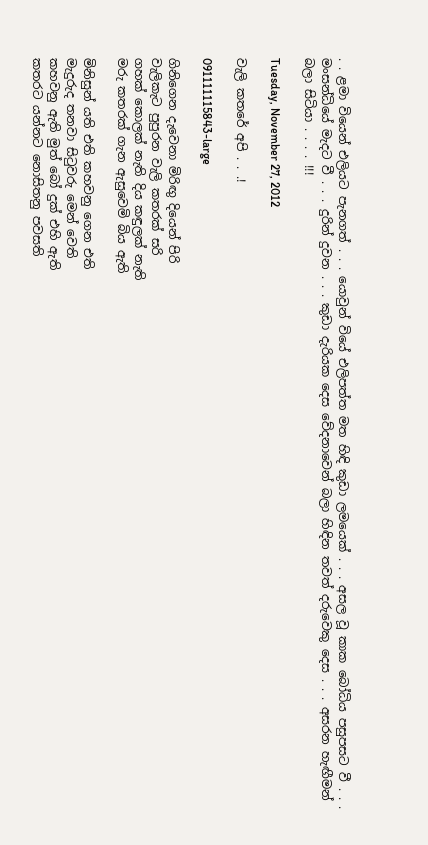. . ළමා වියෙන් එලියට පැනගත් . . . යොවුන් වියේ එලිපත්ත මත හිඳි කුඩා ලමයෙක් . . . අසල වූ කාක බෝධිය පසුපසට වී . . . මංසන්ධියේ මැදට වී . . . දුරින් දුවන . . . කුඩා දැරියක දෙස වේදනාවෙන් බලා හිඳින තවත් දරුවෙකු දෙස . . . අසරන හැඟීමන් බලා සිටියා . . . . !!!

Tuesday, November 27, 2012

වැලි කතරේ අපි . . .!

091111115843-large

ගිනිගෙන දැවෙනා මිරිඟු දියෙන් පිරි
වැලිකැට පුපුරන වැලි කතරක් සරි
ගහක් කොලක් නැති දිය කඳුලක් නැති
මරු කතරක් ගැන ඇසුවෙමි බිය ඇති

මිනිසුන් යති එති කහවනු ගෙන එති
මැදුරුද තනවා සිටුවරු මෙන් වෙති
කහවනු ඇති මුත් බෝ දුක් එහි ඇති
කතරට යන්නට නොසිතනු පවසති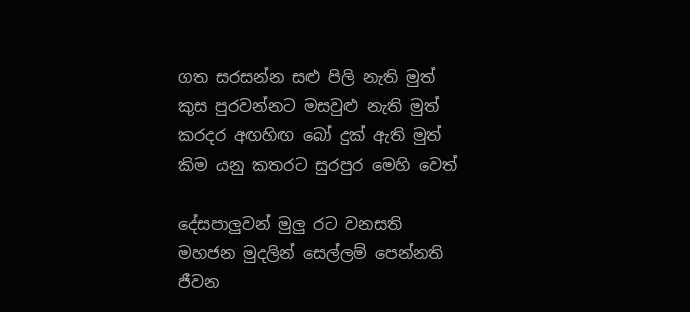ගත සරසන්න සළු පිලි නැති මුත්
කුස පුරවන්නට මසවුළු නැති මුත්
කරදර අඟහිඟ බෝ දුක් ඇති මුත්
කිම යනු කතරට සුරපුර මෙහි වෙත්

දේසපාලුවන් මුලු රට වනසති
මහජන මුදලින් සෙල්ලම් පෙන්නති
ජීවන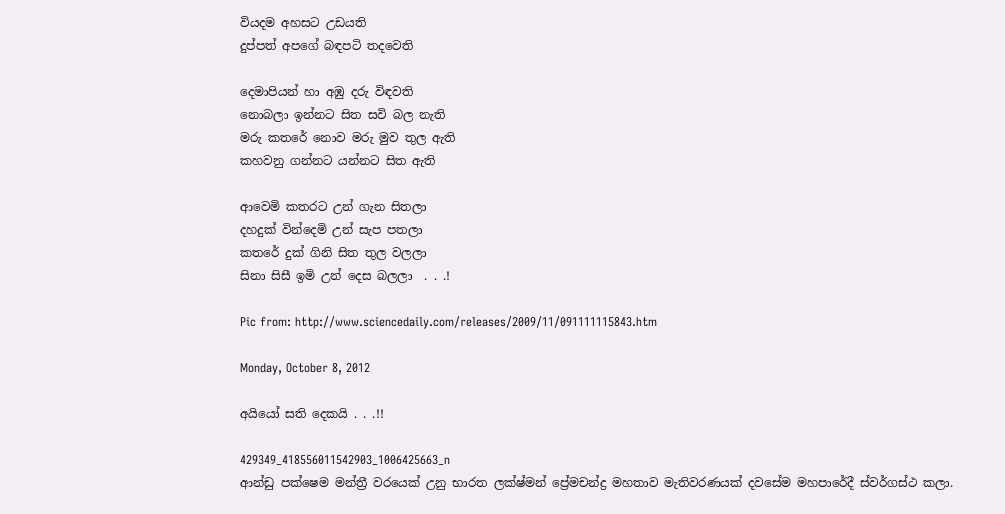වියදම අහසට උඩයති
දුප්පත් අපගේ බඳපටි තදවෙති

දෙමාපියන් හා අඹු දරු විඳවති
නොබලා ඉන්නට සිත සවි බල නැති
මරු කතරේ නොව මරු මුව තුල ඇති
කහවනු ගන්නට යන්නට සිත ඇති

ආවෙමි කතරට උන් ගැන සිතලා
දහදුක් වින්දෙමි උන් සැප පතලා
කතරේ දුක් ගිනි සිත තුල වලලා
සිනා සිසී ඉමි උන් දෙස බලලා  . . .!

Pic from: http://www.sciencedaily.com/releases/2009/11/091111115843.htm

Monday, October 8, 2012

අයියෝ සති දෙකයි . . .!!

429349_418556011542903_1006425663_n
ආන්ඩු පක්ෂෙම මන්ත්‍රී වරයෙක් උනු භාරත ලක්ෂ්මන් ප්‍රේමචන්ද්‍ර මහතාව මැතිවරණයක් දවසේම මහපාරේදී ස්වර්ගස්ථ කලා.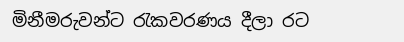මිනීමරුවන්ට රැකවරණය දීලා රට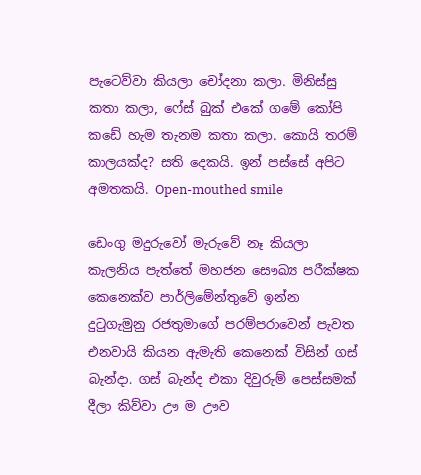පැටෙව්වා කියලා චෝදනා කලා. මිනිස්සු කතා කලා, ෆේස් බුක් එකේ ගමේ කෝපි කඩේ හැම තැනම කතා කලා. කොයි තරම් කාලයක්ද? සති දෙකයි. ඉන් පස්සේ අපිට අමතකයි. Open-mouthed smile

ඩෙංගු මදුරුවෝ මැරුවේ නෑ කියලා කැලනිය පැත්තේ මහජන සෞඛ්‍ය පරීක්ෂක කෙනෙක්ව පාර්ලිමේන්තුවේ ඉන්න දුටුගැමුනු රජතුමාගේ පරම්පරාවෙන් පැවත එනවායි කියන ඇමැති කෙනෙක් විසින් ගස් බැන්දා. ගස් බැන්ද එකා දිවුරුම් පෙස්සමක් දීලා කිව්වා ඌ ම ඌව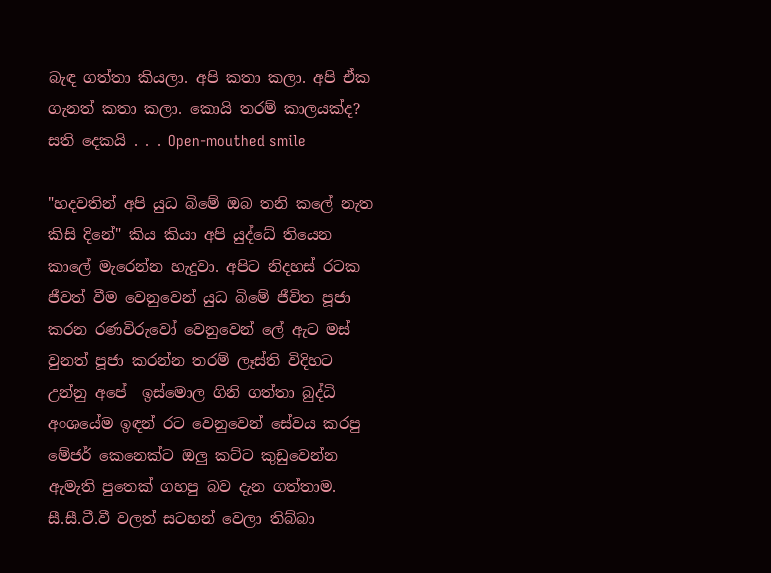බැඳ ගත්තා කියලා. අපි කතා කලා. අපි ඒක ගැනත් කතා කලා. කොයි තරම් කාලයක්ද? සති දෙකයි . . . Open-mouthed smile

"හදවතින් අපි යුධ බිමේ ඔබ තනි කලේ නැත කිසි දිනේ" කිය කියා අපි යුද්ධේ තියෙන කාලේ මැරෙන්න හැදුවා. අපිට නිදහස් රටක ජීවත් වීම වෙනුවෙන් යුධ බිමේ ජීවිත පූජා කරන රණවිරුවෝ වෙනුවෙන් ලේ ඇට මස් වුනත් පූජා කරන්න තරම් ලෑස්ති විදිහට උන්නු අපේ  ඉස්මොල ගිනි ගත්තා බුද්ධි අංශයේම ඉඳන් රට වෙනුවෙන් සේවය කරපු මේජර් කෙනෙක්ට ඔලු කට්ට කුඩුවෙන්න ඇමැති පුතෙක් ගහපු බව දැන ගත්තාම. සී.සී.ටී.වී වලත් සටහන් වෙලා තිබ්බා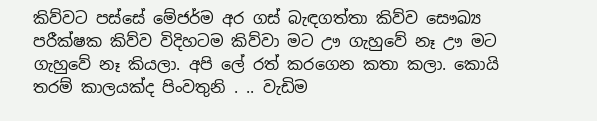කිව්වට පස්සේ මේජර්ම අර ගස් බැඳගත්තා කිව්ව සෞඛ්‍ය පරීක්ෂක කිව්ව විදිහටම කිව්වා මට ඌ ගැහුවේ නෑ ඌ මට ගැහුවේ නෑ කියලා. අපි ලේ රත් කරගෙන කතා කලා. කොයි තරම් කාලයක්ද පිංවතුනි . .. වැඩිම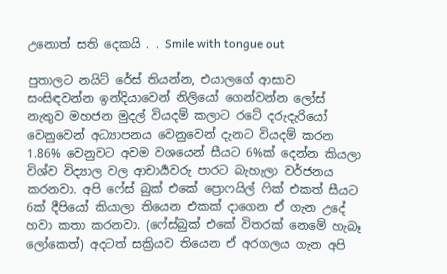උනොත් සති දෙකයි . . Smile with tongue out

පුතාලට නයිට් රේස් තියන්න, එයාලගේ ආසාව සංසිඳවන්න ඉන්දියාවෙන් නිලියෝ ගෙන්වන්න ලෝස් නැතුව මහජන මුදල් වියදම් කලාට රටේ දරුදැරියෝ වෙනුවෙන් අධ්‍යාපනය වෙනුවෙන් දැනට වියදම් කරන 1.86% වෙනුවට අවම වශයෙන් සීයට 6%ක් දෙන්න කියලා විශ්ව විද්‍යාල වල ආචාර්‍යවරු පාරට බැහැලා වර්ජනය කරනවා. අපි ෆේස් බුක් එකේ ප්‍රොෆයිල් ෆික් එකත් සීයට 6ක් දීපියෝ කියාලා තියෙන එකක් දාගෙන ඒ ගැන උදේ හවා කතා කරනවා. (ෆේස්බුක් එකේ විතරක් නෙමේ හැබෑ ලෝකෙත්) අදටත් සක්‍රියව තියෙන ඒ අරගලය ගැන අපි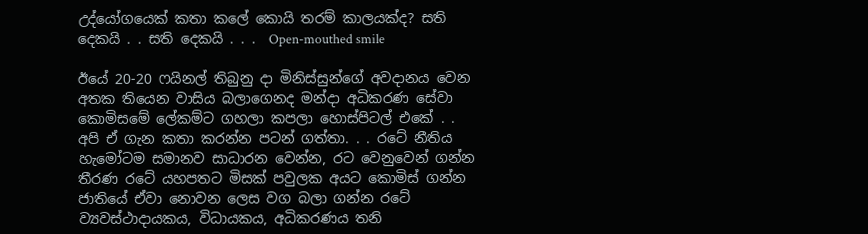උද්යෝගයෙක් කතා කලේ කොයි තරම් කාලයක්ද? සති දෙකයි . . සති දෙකයි . . .  Open-mouthed smile

ඊයේ 20-20 ෆයිනල් තිබුනු දා මිනිස්සුන්ගේ අවදානය වෙන අතක තියෙන වාසිය බලාගෙනද මන්දා අධිකරණ සේවා කොමිසමේ ලේකම්ට ගහලා කපලා හොස්පිටල් එකේ . . අපි ඒ ගැන කතා කරන්න පටන් ගත්තා. . . රටේ නීතිය හැමෝටම සමානව සාධාරන වෙන්න, රට වෙනුවෙන් ගන්න තීරණ රටේ යහපතට මිසක් පවුලක අයට කොමිස් ගන්න ජාතියේ ඒවා නොවන ලෙස වග බලා ගන්න රටේ ව්‍යවස්ථාදායකය, විධායකය, අධිකරණය තනි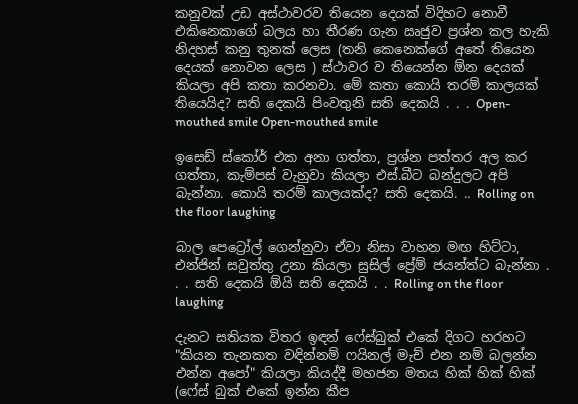කනුවක් උඩ අස්ථාවරව තියෙන දෙයක් විදිහට නොවී එකිනෙකාගේ බලය හා තීරණ ගැන ඍජුව ප්‍රශ්න කල හැකි නිදහස් කනු තුනක් ලෙස (තනි කෙනෙක්ගේ අතේ තියෙන දෙයක් නොවන ලෙස ) ස්ථාවර ව තියෙන්න ඕන දෙයක් කියලා අපි කතා කරනවා. මේ කතා කොයි තරම් කාලයක් තියෙයිද? සති දෙකයි පිංවතුනි සති දෙකයි . . . Open-mouthed smile Open-mouthed smile

ඉසෙඩ් ස්කෝර් එක අනා ගත්තා, ප්‍රශ්න පත්තර අල කර ගත්තා, කැම්පස් වැහුවා කියලා එස්.බීට බන්දුලට අපි බැන්නා. කොයි තරම් කාලයක්ද? සති දෙකයි. .. Rolling on the floor laughing

බාල පෙට්‍රෝල් ගෙන්නුවා ඒවා නිසා වාහන මඟ හිට්ටා, එන්ජින් සවුත්තු උනා කියලා සුසිල් ප්‍රේම් ජයන්ත්ට බැන්නා . . . සති දෙකයි ඕයි සති දෙකයි . . Rolling on the floor laughing

දැනට සතියක විතර ඉඳන් ෆේස්බුක් එකේ දිගට හරහට "කියන තැනකත වඳින්නම් ෆයිනල් මැච් එන නම් බලන්න එන්න අපෝ" කියලා කියද්දී මහජන මතය හික් හික් හික් (ෆේස් බුක් එකේ ඉන්න කීප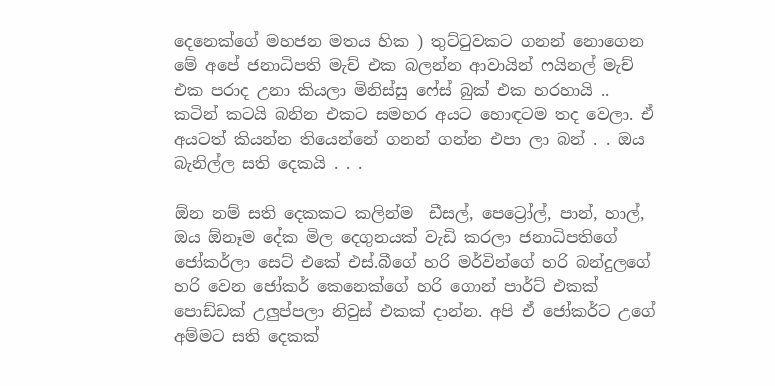දෙනෙක්ගේ මහජන මතය හික ) තුට්ටුවකට ගනන් නොගෙන මේ අපේ ජනාධිපති මැච් එක බලන්න ආවායින් ෆයිනල් මැච් එක පරාද උනා කියලා මිනිස්සු ෆේස් බුක් එක හරහායි .. කටින් කටයි බනින එකට සමහර අයට හොඳටම තද වෙලා. ඒ අයටත් කියන්න තියෙන්නේ ගනන් ගන්න එපා ලා බන් . . ඔය බැනිල්ල සති දෙකයි . . .

ඕන නම් සති දෙකකට කලින්ම  ඩීසල්, පෙට්‍රෝල්, පාන්, හාල්, ඔය ඕනෑම දේක මිල දෙගුනයක් වැඩි කරලා ජනාධිපතිගේ ජෝකර්ලා සෙට් එකේ එස්.බීගේ හරි මර්වින්ගේ හරි බන්දුලගේ හරි වෙන ජෝකර් කෙනෙක්ගේ හරි ගොන් පාර්ට් එකක් පොඩ්ඩක් උලුප්පලා නිවුස් එකක් දාන්න. අපි ඒ ජෝකර්ට උගේ අම්මට සති දෙකක්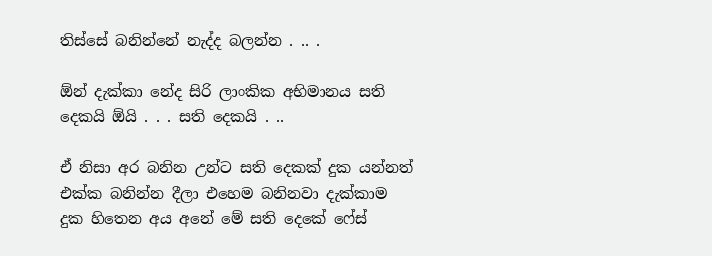තිස්සේ බනින්නේ නැද්ද බලන්න . .. .

ඕන් දැක්කා නේද සිරි ලාංකික අභිමානය සති දෙකයි ඕයි . . . සති දෙකයි . ..

ඒ නිසා අර බනින උන්ට සති දෙකක් දුක යන්නත් එක්ක බනින්න දීලා එහෙම බනිනවා දැක්කාම දුක හිතෙන අය අනේ මේ සති දෙකේ ෆේස්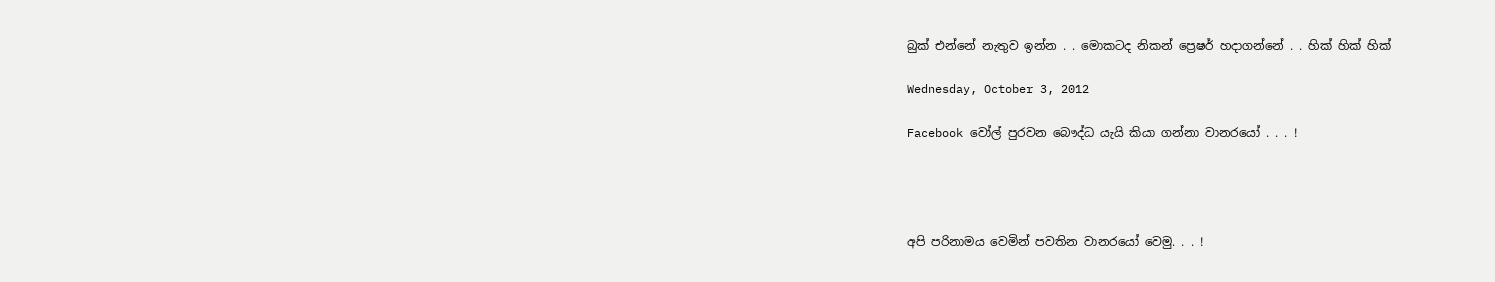බුක් එන්නේ නැතුව ඉන්න . . මොකටද නිකන් ප්‍රෙෂර් හදාගන්නේ . . හික් හික් හික්

Wednesday, October 3, 2012

Facebook වෝල් පුරවන බෞද්ධ යැයි කියා ගන්නා වානරයෝ . . . !




අපි පරිනාමය වෙමින් පවතින වානරයෝ වෙමු. . . !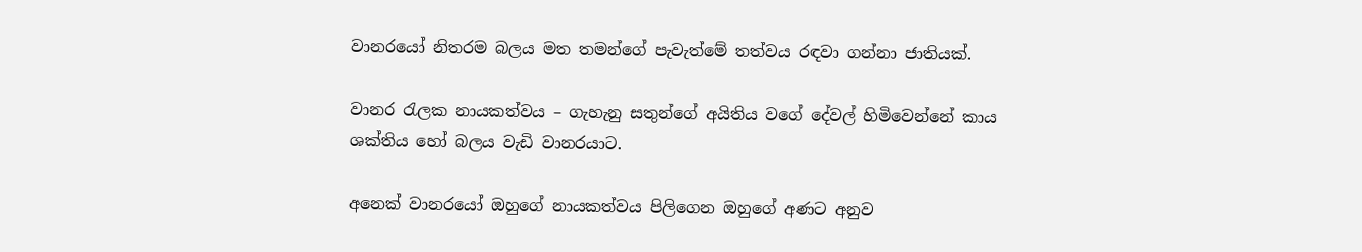වානරයෝ නිතරම බලය මත තමන්ගේ පැවැත්මේ තත්වය රඳවා ගන්නා ජාතියක්.

වානර රැලක නායකත්වය – ගැහැනු සතුන්ගේ අයිතිය වගේ දේවල් හිමිවෙන්නේ කාය ශක්තිය හෝ බලය වැඩි වානරයාට.

අනෙක් වානරයෝ ඔහුගේ නායකත්වය පිලිගෙන ඔහුගේ අණට අනුව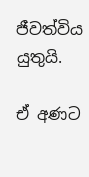ජීවත්විය යුතුයි.

ඒ අණට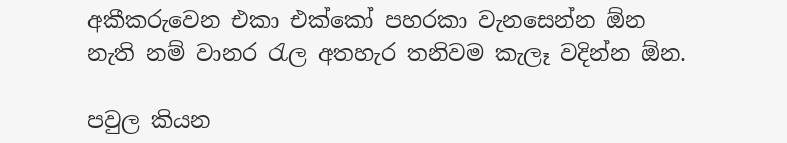අකීකරුවෙන එකා එක්කෝ පහරකා වැනසෙන්න ඕන නැති නම් වානර රැල අතහැර තනිවම කැලෑ වදින්න ඕන.

පවුල කියන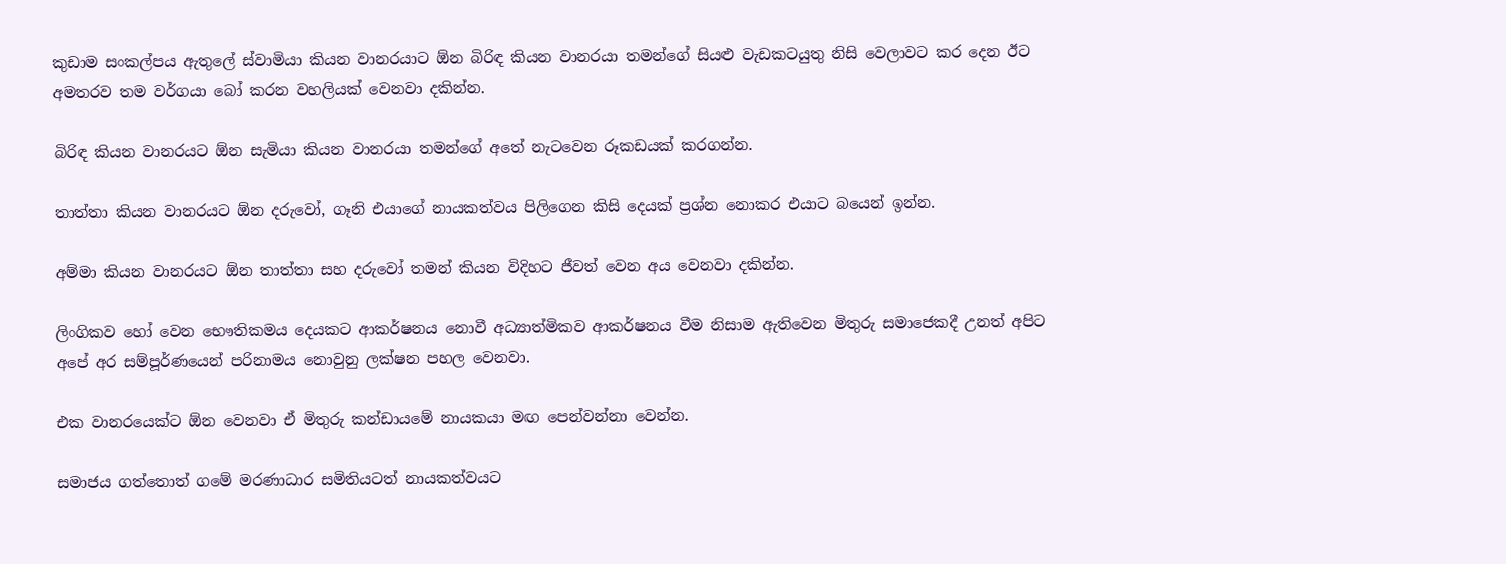කුඩාම සංකල්පය ඇතුලේ ස්වාමියා කියන වානරයාට ඕන බිරිඳ කියන වානරයා තමන්ගේ සියළු වැඩකටයුතු නිසි වෙලාවට කර දෙන ඊට අමතරව තම වර්ගයා බෝ කරන වහලියක් වෙනවා දකින්න.

බිරිඳ කියන වානරයට ඕන සැමියා කියන වානරයා තමන්ගේ අතේ නැටවෙන රූකඩයක් කරගන්න.

තාත්තා කියන වානරයට ඕන දරුවෝ, ගෑනි එයාගේ නායකත්වය පිලිගෙන කිසි දෙයක් ප්‍රශ්න නොකර එයාට බයෙන් ඉන්න.

අම්මා කියන වානරයට ඕන තාත්තා සහ දරුවෝ තමන් කියන විදිහට ජීවත් වෙන අය වෙනවා දකින්න.

ලිංගිකව හෝ වෙන භෞතිකමය දෙයකට ආකර්ෂනය නොවී අධ්‍යාත්මිකව ආකර්ෂනය වීම නිසාම ඇතිවෙන මිතුරු සමාජෙකදී උනත් අපිට අපේ අර සම්පූර්ණයෙන් පරිනාමය නොවුනු ලක්ෂන පහල වෙනවා.

එක වානරයෙක්ට ඕන වෙනවා ඒ මිතුරු කන්ඩායමේ නායකයා මඟ පෙන්වන්නා වෙන්න.

සමාජය ගත්තොත් ගමේ මරණාධාර සමිතියටත් නායකත්වයට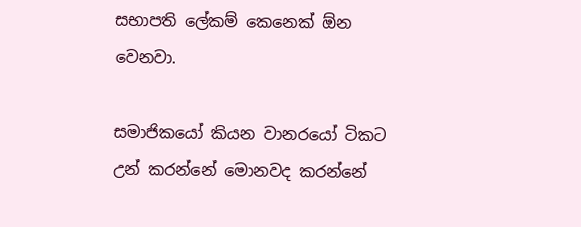සභාපති ලේකම් කෙනෙක් ඕන වෙනවා.

සමාජිකයෝ කියන වානරයෝ ටිකට උන් කරන්නේ මොනවද කරන්නේ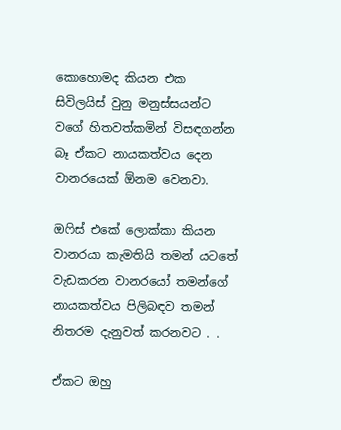කොහොමද කියන එක සිවිලයිස් වුනු මනුස්සයන්ට වගේ හිතවත්කමින් විසඳගන්න බෑ ඒකට නායකත්වය දෙන වානරයෙක් ඕනම වෙනවා.

ඔෆිස් එකේ ලොක්කා කියන වානරයා කැමතියි තමන් යටතේ වැඩකරන වානරයෝ තමන්ගේ නායකත්වය පිලිබඳව තමන් නිතරම දැනුවත් කරනවට . .

ඒකට ඔහු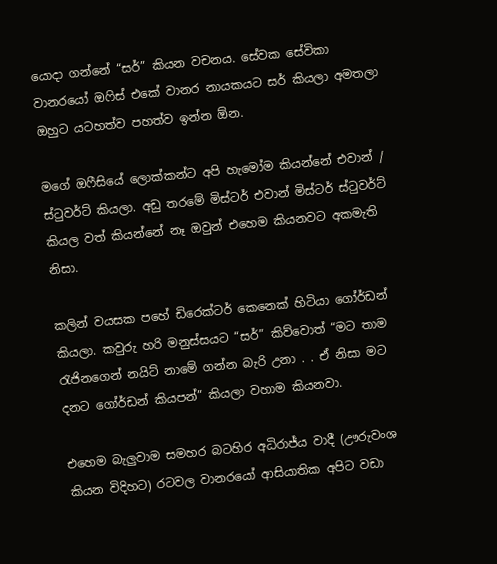යොදා ගන්නේ “සර්” කියන වචනය. සේවක සේවිකා වානරයෝ ඔෆිස් එකේ වානර නායකයට සර් කියලා අමතලා ඔහුට යටහත්ව පහත්ව ඉන්න ඕන.

මගේ ඔෆීසියේ ලොක්කන්ට අපි හැමෝම කියන්නේ එවාන් / ස්ටුවර්ට් කියලා. අඩු තරමේ මිස්ටර් එවාන් මිස්ටර් ස්ටුවර්ට් කියල වත් කියන්නේ නෑ ඔවුන් එහෙම කියනවට අකමැති නිසා.

කලින් වයසක පහේ ඩිරෙක්ටර් කෙනෙක් හිටියා ගෝර්ඩන් කියලා. කවුරු හරි මනුස්සයට “සර්” කිව්වොත් “මට තාම රැජිනගෙන් නයිට් නාමේ ගන්න බැරි උනා . . ඒ නිසා මට දනට ගෝර්ඩන් කියපන්” කියලා වහාම කියනවා.

එහෙම බැලුවාම සමහර බටහිර අධිරාජ්ය වාදී (ඌරුවංශ කියන විදිහට) රටවල වානරයෝ ආසියාතික අපිට වඩා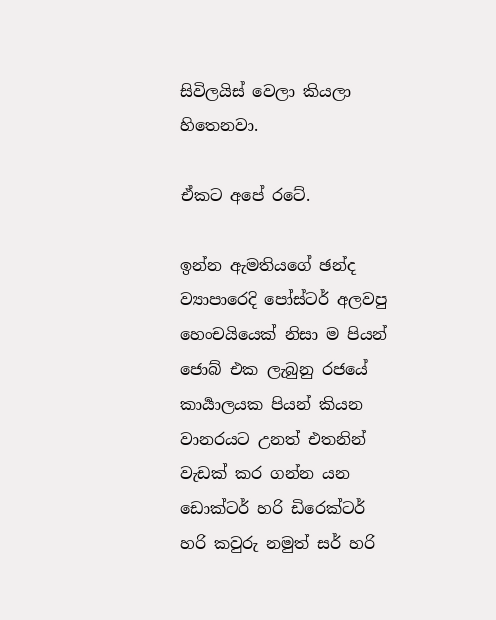සිවිලයිස් වෙලා කියලා හිතෙනවා.

ඒකට අපේ රටේ.

ඉන්න ඇමතියගේ ඡන්ද ව්‍යාපාරෙදි පෝස්ටර් අලවපු හෙංචයියෙක් නිසා ම පියන් ජොබ් එක ලැබුනු රජයේ කාර්‍යාලයක පියන් කියන වානරයට උනත් එතනින් වැඩක් කර ගන්න යන ඩොක්ටර් හරි ඩිරෙක්ටර් හරි කවුරු නමුත් සර් හරි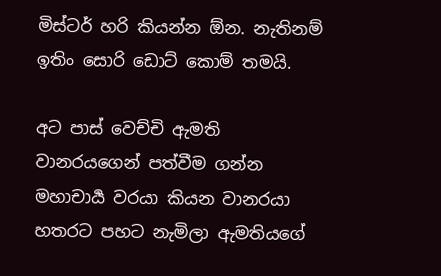මිස්ටර් හරි කියන්න ඕන. නැතිනම් ඉතිං සොරි ඩොට් කොම් තමයි.

අට පාස් වෙච්චි ඇමති වානරයගෙන් පත්වීම ගන්න මහාචාර්‍ය වරයා කියන වානරයා හතරට පහට නැමිලා ඇමතියගේ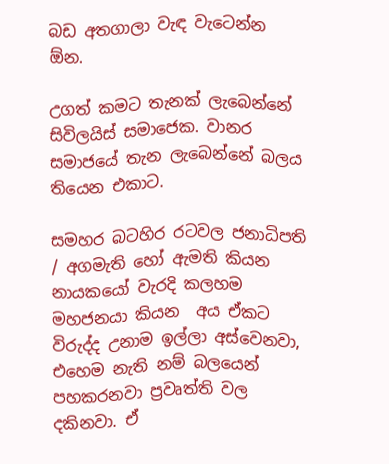බඩ අතගාලා වැඳ වැටෙන්න ඕන.

උගත් කමට තැනක් ලැබෙන්නේ සිවිලයිස් සමාජෙක. වානර සමාජයේ තැන ලැබෙන්නේ බලය තියෙන එකාට.

සමහර බටහිර රටවල ජනාධිපති / අගමැති හෝ ඇමති කියන නායකයෝ වැරදි කලහම මහජනයා කියන  අය ඒකට විරුද්ද උනාම ඉල්ලා අස්වෙනවා, එහෙම නැති නම් බලයෙන් පහකරනවා ප්‍රවෘත්ති වල දකිනවා. ඒ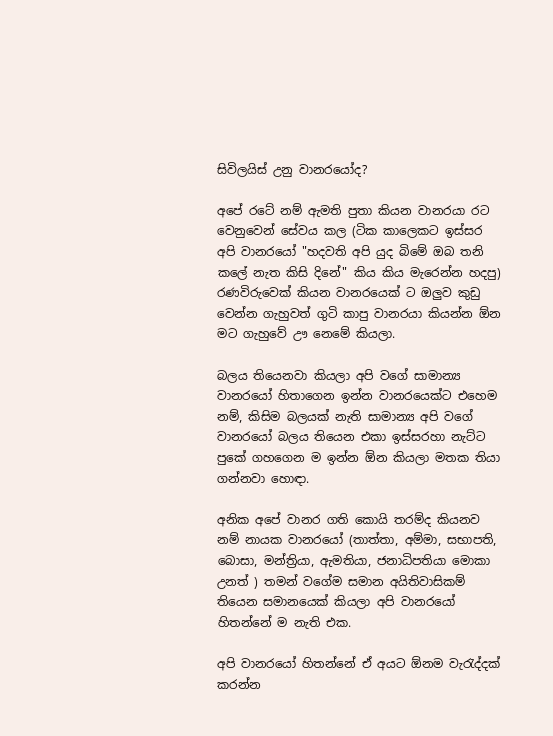සිවිලයිස් උනු වානරයෝද?

අපේ රටේ නම් ඇමති පුතා කියන වානරයා රට වෙනුවෙන් සේවය කල (ටික කාලෙකට ඉස්සර අපි වානරයෝ "හදවති අපි යුද බිමේ ඔබ තනි කලේ නැත කිසි දිනේ" කිය කිය මැරෙන්න හදපු) රණවිරුවෙක් කියන වානරයෙක් ට ඔලුව කුඩු වෙන්න ගැහුවත් ගුටි කාපු වානරයා කියන්න ඕන මට ගැහුවේ ඌ නෙමේ කියලා.

බලය තියෙනවා කියලා අපි වගේ සාමාන්‍ය වානරයෝ හිතාගෙන ඉන්න වානරයෙක්ට එහෙම නම්, කිසිම බලයක් නැති සාමාන්‍ය අපි වගේ වානරයෝ බලය තියෙන එකා ඉස්සරහා නැට්ට පුකේ ගහගෙන ම ඉන්න ඕන කියලා මතක තියා ගන්නවා හොඳා.

අනික අපේ වානර ගති කොයි තරම්ද කියනව නම් නායක වානරයෝ (තාත්තා, අම්මා, සභාපති, බොසා, මන්ත්‍රියා, ඇමතියා, ජනාධිපතියා මොකා උනත් ) තමන් වගේම සමාන අයිතිවාසිකම් තියෙන සමානයෙක් කියලා අපි වානරයෝ හිතන්නේ ම නැති එක.

අපි වානරයෝ හිතන්නේ ඒ අයට ඕනම වැරැද්දක් කරන්න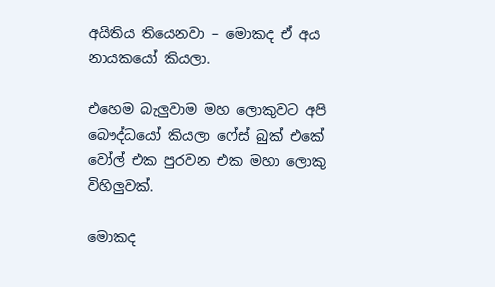අයිතිය තියෙනවා – මොකද ඒ අය නායකයෝ කියලා.

එහෙම බැලුවාම මහ ලොකුවට අපි බෞද්ධයෝ කියලා ෆේස් බුක් එකේ වෝල් එක පුරවන එක මහා ලොකු විහිලුවක්.

මොකද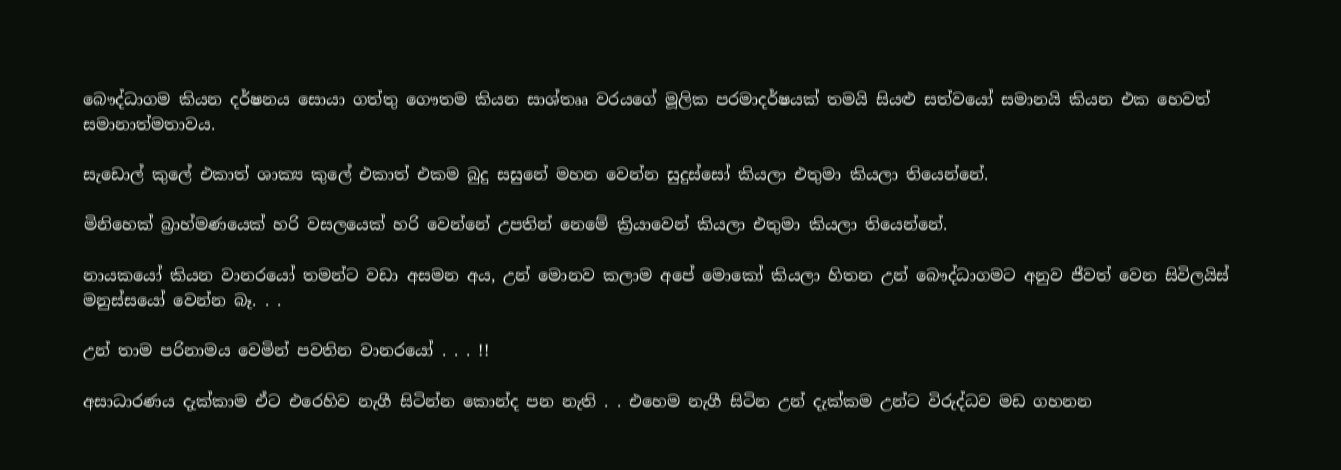බෞද්ධාගම කියන දර්ෂනය සොයා ගත්තු ගෞතම කියන සාශ්තෲ වරයගේ මූලික පරමාදර්ෂයක් තමයි සියළු සත්වයෝ සමානයි කියන එක හෙවත් සමානාත්මතාවය.

සැඩොල් කුලේ එකාත් ශාක්‍ය කුලේ එකාත් එකම බුදු සසුනේ මහන වෙන්න සුදුස්සෝ කියලා එතුමා කියලා තියෙන්නේ.

මිනිහෙක් බ්‍රාහ්මණයෙක් හරි වසලයෙක් හරි වෙන්නේ උපතින් නෙමේ ක්‍රියාවෙන් කියලා එතුමා කියලා තියෙන්නේ.

නායකයෝ කියන වානරයෝ තමන්ට වඩා අසමන අය, උන් මොනව කලාම අපේ මොකෝ කියලා හිතන උන් බෞද්ධාගමට අනුව ජීවත් වෙන සිවිලයිස් මනුස්සයෝ වෙන්න බෑ. . .

උන් තාම පරිනාමය වෙමින් පවතින වානරයෝ . . . !!

අසාධාරණය දැක්කාම ඒට එරෙහිව නැගී සිටින්න කොන්ද පන නැති . . එහෙම නැගී සිටින උන් දැක්කම උන්ට විරුද්ධව මඩ ගහනන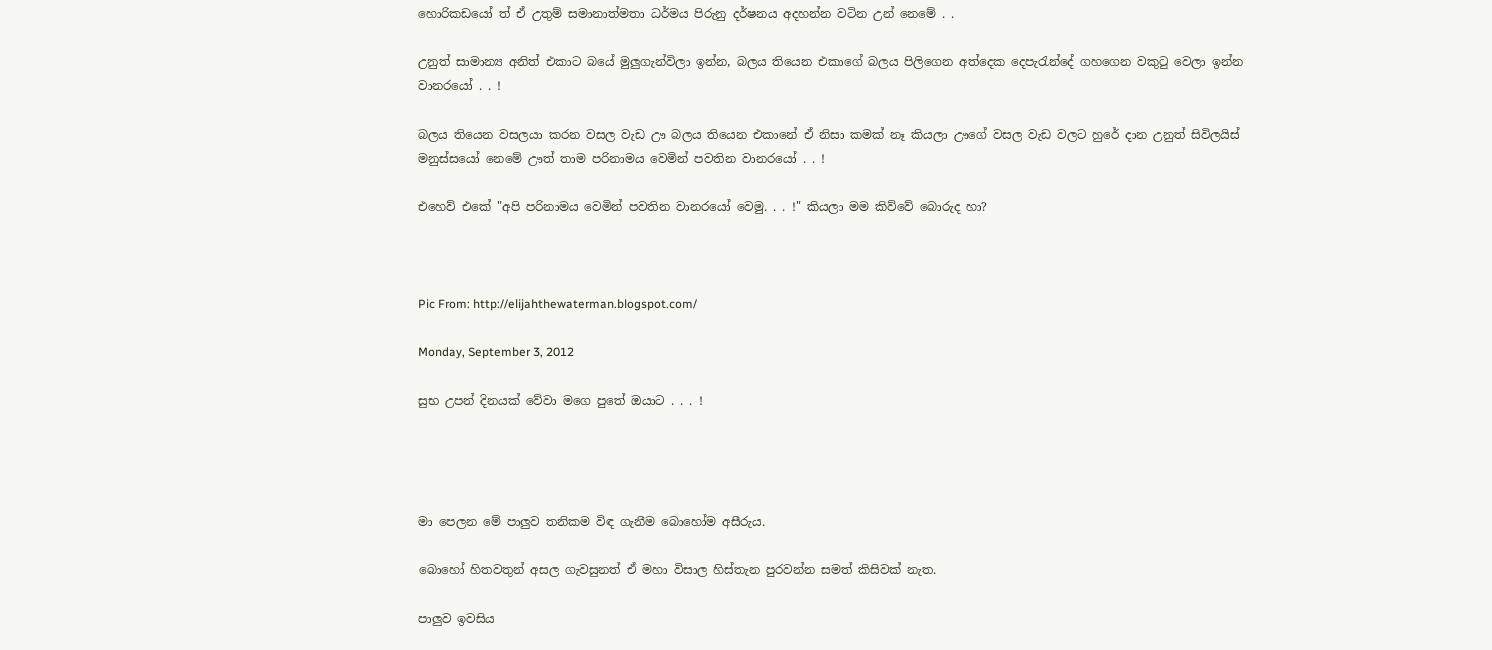හොරිකඩයෝ ත් ඒ උතුම් සමානාත්මතා ධර්මය පිරුනු දර්ෂනය අදහන්න වටින උන් නෙමේ . .

උනුත් සාමාන්‍ය අනිත් එකාට බයේ මුලුගැන්විලා ඉන්න, බලය තියෙන එකාගේ බලය පිලිගෙන අත්දෙක දෙපැරැන්දේ ගහගෙන වකුටු වෙලා ඉන්න වානරයෝ . . !

බලය තියෙන වසලයා කරන වසල වැඩ ඌ බලය තියෙන එකානේ ඒ නිසා කමක් නෑ කියලා ඌගේ වසල වැඩ වලට හුරේ දාන උනුත් සිවිලයිස් මනුස්සයෝ නෙමේ ඌත් තාම පරිනාමය වෙමින් පවතින වානරයෝ . . !

එහෙව් එකේ "අපි පරිනාමය වෙමින් පවතින වානරයෝ වෙමු. . . !" කියලා මම කිව්වේ බොරුද හා?



Pic From: http://elijahthewaterman.blogspot.com/

Monday, September 3, 2012

සුභ උපන් දිනයක් වේවා මගෙ පුතේ ඔයාට . . . !




මා පෙලන මේ පාලුව තනිකම විඳ ගැනීම බොහෝම අසීරුය.

බොහෝ හිතවතුන් අසල ගැවසුනත් ඒ මහා විසාල හිස්තැන පුරවන්න සමත් කිසිවක් නැත.

පාලුව ඉවසිය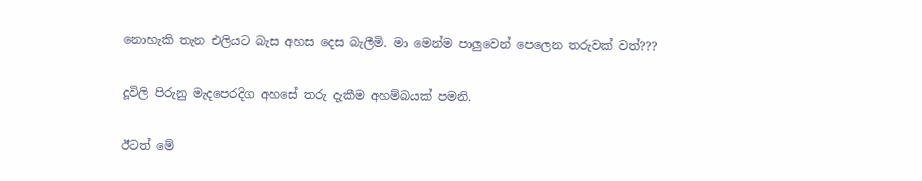නොහැකි තැන එලියට බැස අහස දෙස බැලීමි. මා මෙන්ම පාලුවෙන් පෙලෙන තරුවක් වත්???

දූවිලි පිරුනු මැදපෙරදිග අහසේ තරු දැකීම අහම්බයක් පමනි.

ඊටත් මේ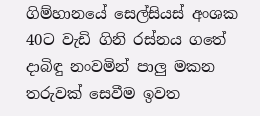ගිම්හානයේ සෙල්සියස් අංශක 40ට වැඩි ගිනි රස්නය ගතේ දාබිඳු නංවමින් පාලු මකන තරුවක් සෙවීම ඉවත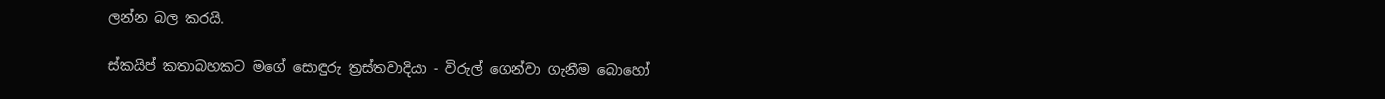ලන්න බල කරයි.

ස්කයිප් කතාබහකට මගේ සොඳුරු ත්‍රස්තවාදියා - විරුල් ගෙන්වා ගැනීම බොහෝ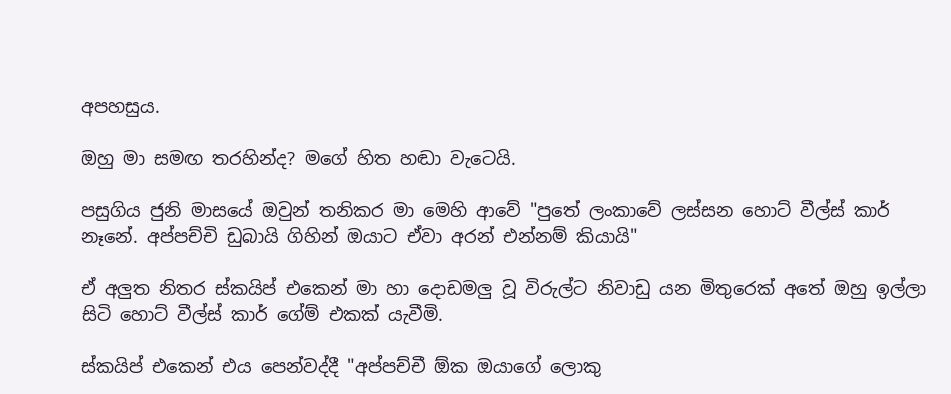අපහසුය.

ඔහු මා සමඟ තරහින්ද? මගේ හිත හඬා වැටෙයි.

පසුගිය ජුනි මාසයේ ඔවුන් තනිකර මා මෙහි ආවේ "පුතේ ලංකාවේ ලස්සන හොට් වීල්ස් කාර් නෑනේ. අප්පච්චි ඩුබායි ගිහින් ඔයාට ඒවා අරන් එන්නම් කියායි"

ඒ අලුත නිතර ස්කයිප් එකෙන් මා හා දොඩමලු වූ විරුල්ට නිවාඩු යන මිතුරෙක් අතේ ඔහු ඉල්ලා සිටි හොට් වීල්ස් කාර් ගේම් එකක් යැවීමි.

ස්කයිප් එකෙන් එය පෙන්වද්දී "අප්පච්චී ඕක ඔයාගේ ලොකු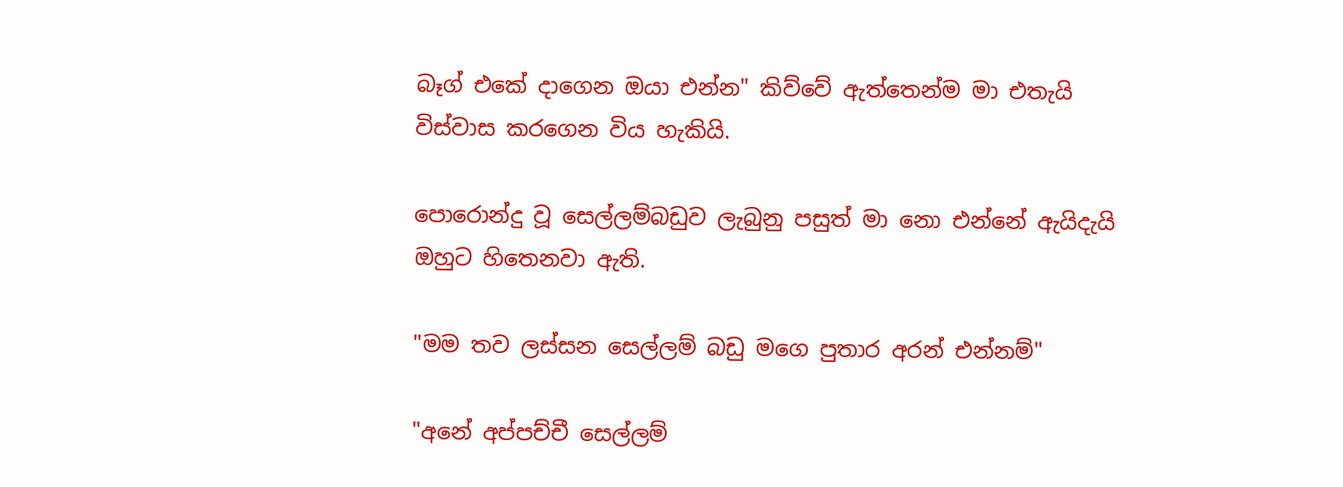බෑග් එකේ දාගෙන ඔයා එන්න" කිව්වේ ඇත්තෙන්ම මා එතැයි විස්වාස කරගෙන විය හැකියි.

පොරොන්දු වූ සෙල්ලම්බඩුව ලැබුනු පසුත් මා නො එන්නේ ඇයිදැයි ඔහුට හිතෙනවා ඇති.

"මම තව ලස්සන සෙල්ලම් බඩු මගෙ පුතාර අරන් එන්නම්"

"අනේ අප්පච්චී සෙල්ලම්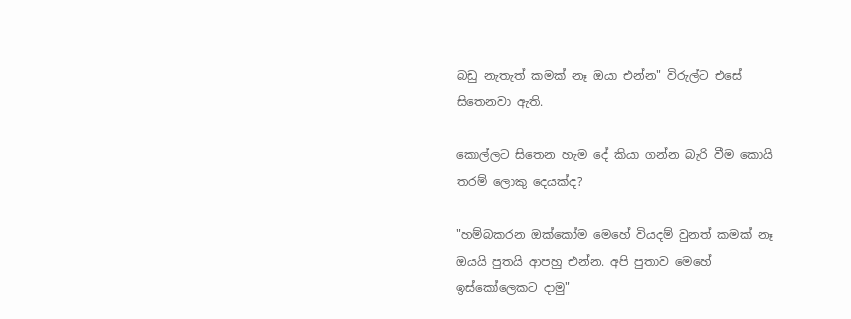බඩු නැතැත් කමක් නෑ ඔයා එන්න" විරුල්ට එසේ සිතෙනවා ඇති.

කොල්ලට සිතෙන හැම දේ කියා ගන්න බැරි වීම කොයි තරම් ලොකු දෙයක්ද?

"හම්බකරන ඔක්කෝම මෙහේ වියදම් වුනත් කමක් නෑ ඔයයි පුතයි ආපහු එන්න. අපි පුතාව මෙහේ ඉස්කෝලෙකට දාමු"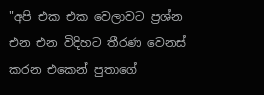"අපි එක එක වෙලාවට ප්‍රශ්න එන එන විදිහට තීරණ වෙනස් කරන එකෙන් පුතාගේ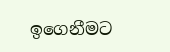ඉගෙනීමට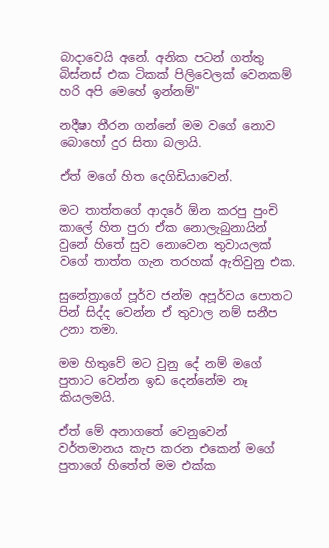බාදාවෙයි අනේ. අනික පටන් ගත්තු බිස්නස් එක ටිකක් පිලිවෙලක් වෙනකම් හරි අපි මෙහේ ඉන්නම්"

නදීෂා තීරන ගන්නේ මම වගේ නොව බොහෝ දුර සිතා බලායි.

ඒත් මගේ හිත දෙගිඩියාවෙන්.

මට තාත්තගේ ආදරේ ඕන කරපු පුංචි කාලේ හිත පුරා ඒක නොලැබුනායින් වුනේ හිතේ සුව නොවෙන තුවායලක් වගේ තාත්ත ගැන තරහක් ඇතිවුනු එක.

සුනේත්‍රාගේ පූර්ව ජන්ම අපූර්වය පොතට පින් සිද්ද වෙන්න ඒ තුවාල නම් සනීප උනා තමා.

මම හිතුවේ මට වුනු දේ නම් මගේ පුතාට වෙන්න ඉඩ දෙන්නේම නෑ කියලමයි.

ඒත් මේ අනාගතේ වෙනුවෙන් වර්තමානය කැප කරන එකෙන් මගේ පුතාගේ හිතේත් මම එක්ක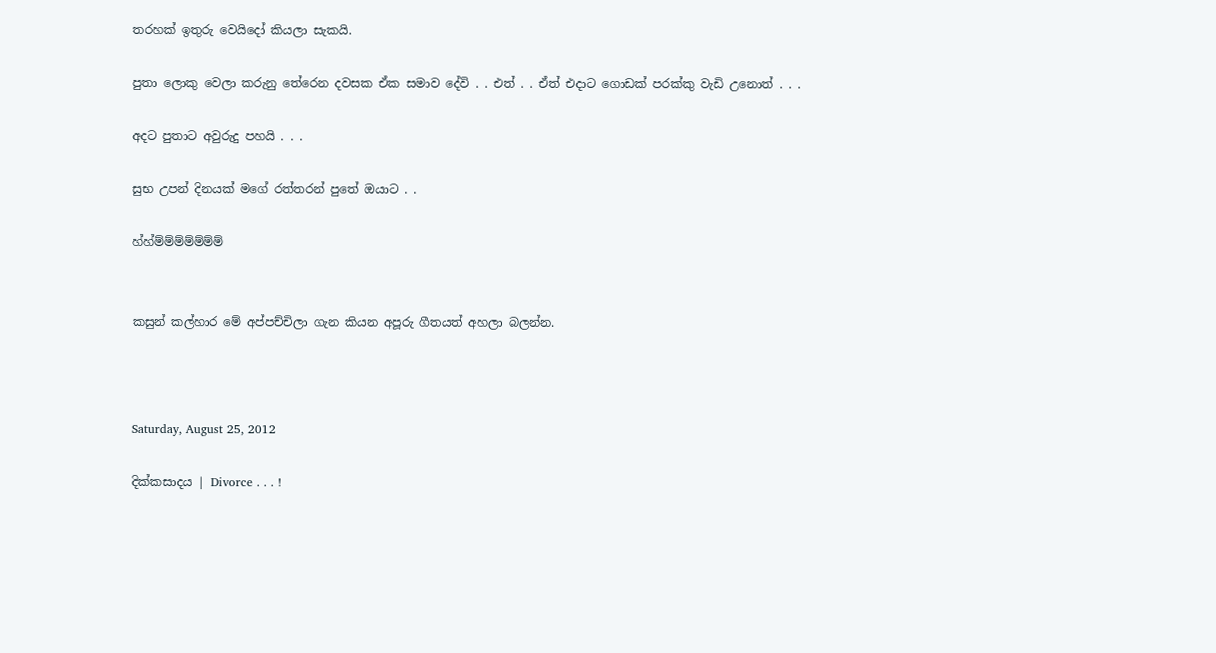තරහක් ඉතුරු වෙයිදෝ කියලා සැකයි.

පුතා ලොකු වෙලා කරුනු තේරෙන දවසක ඒක සමාව දේවි . . එත් . . ඒත් එදාට ගොඩක් පරක්කු වැඩි උනොත් . . .

අදට පුතාට අවුරුදු පහයි . . .

සුභ උපන් දිනයක් මගේ රත්තරන් පුතේ ඔයාට . .

හ්හ්ම්ම්ම්ම්ම්ම්ම්


කසුන් කල්හාර මේ අප්පච්චිලා ගැන කියන අපූරු ගීතයත් අහලා බලන්න.



Saturday, August 25, 2012

දික්කසාදය | Divorce . . . !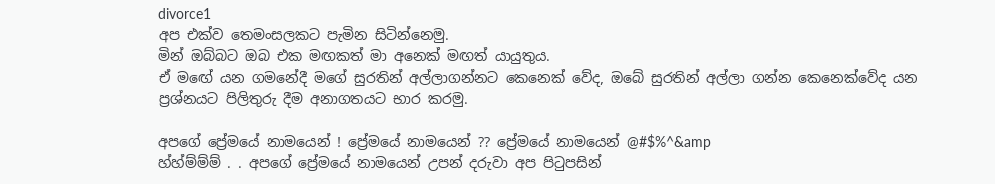divorce1
අප එක්ව තෙමංසලකට පැමින සිටින්නෙමු.
මින් ඔබ්බට ඔබ එක මඟකත් මා අනෙක් මඟත් යායුතුය.
ඒ මඟේ යන ගමනේදී මගේ සුරතින් අල්ලාගන්නට කෙනෙක් වේද, ඔබේ සුරතින් අල්ලා ගන්න කෙනෙක්වේද යන ප්‍රශ්නයට පිලිතුරු දීම අනාගතයට භාර කරමු.

අපගේ ප්‍රේමයේ නාමයෙන් ! ප්‍රේමයේ නාමයෙන් ?? ප්‍රේමයේ නාමයෙන් @#$%^&amp
හ්හ්ම්ම්ම් . . අපගේ ප්‍රේමයේ නාමයෙන් උපන් දරුවා අප පිටුපසින්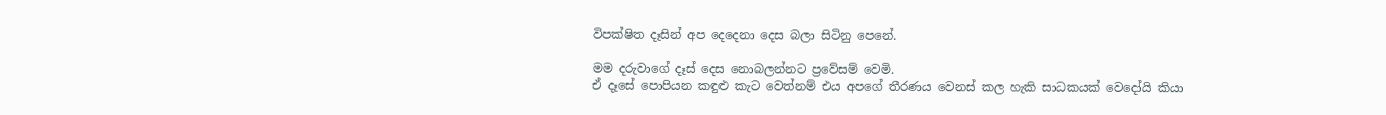විපක්ෂිත දෑසින් අප දෙදෙනා දෙස බලා සිටිනු පෙනේ.

මම දරුවාගේ දෑස් දෙස නොබලන්නට ප්‍රවේසම් වෙමි.
ඒ දෑසේ පොපියන කඳුළු කැට වෙත්නම් එය අපගේ තීරණය වෙනස් කල හැකි සාධකයක් වෙදෝයි කියා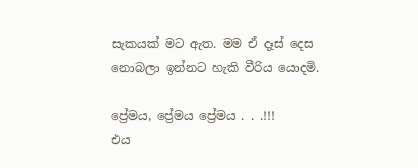සැකයක් මට ඇත. මම ඒ දෑස් දෙස නොබලා ඉන්නට හැකි වීරිය යොදමි.

ප්‍රේමය, ප්‍රේමය ප්‍රේමය . . .!!!
එය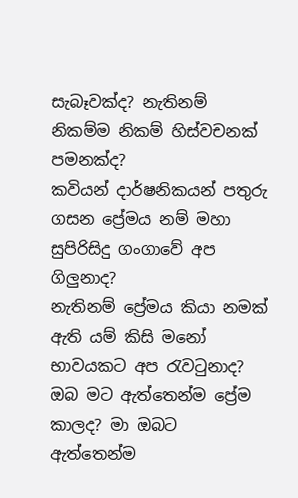සැබෑවක්ද? නැතිනම් නිකම්ම නිකම් හිස්වචනක් පමනක්ද?
කවියන් දාර්ෂනිකයන් පතුරු ගසන ප්‍රේමය නම් මහා සුපිරිසිදු ගංගාවේ අප ගිලුනාද?
නැතිනම් ප්‍රේමය කියා නමක් ඇති යම් කිසි මනෝ භාවයකට අප රැවටුනාද?
ඔබ මට ඇත්තෙන්ම ප්‍රේම කාලද? මා ඔබට ඇත්තෙන්ම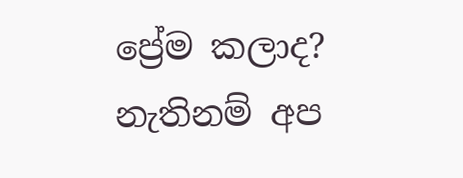ප්‍රේම කලාද? නැතිනම් අප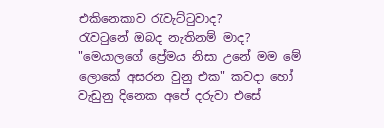එකිනෙකාව රැවැට්ටුවාද?
රැවටුනේ ඔබද නැතිනම් මාද?
"මෙයාලගේ ප්‍රේමය නිසා උනේ මම මේ ලොකේ අසරන වුනු එක" කවදා හෝ වැඩුනු දිනෙක අපේ දරුවා එසේ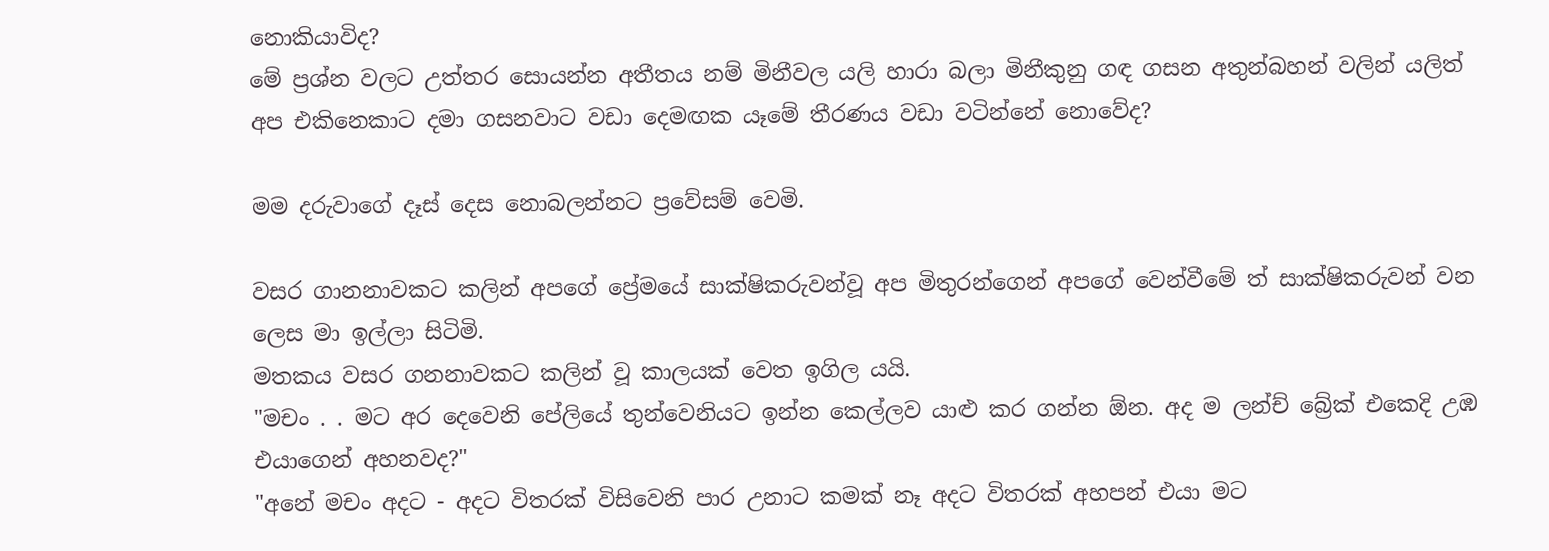නොකියාවිද?
මේ ප්‍රශ්න වලට උත්තර සොයන්න අතීතය නම් මිනීවල යලි හාරා බලා මිනීකුනු ගඳ ගසන අතුන්බහන් වලින් යලිත් අප එකිනෙකාට දමා ගසනවාට වඩා දෙමඟක යෑමේ තීරණය වඩා වටින්නේ නොවේද?

මම දරුවාගේ දෑස් දෙස නොබලන්නට ප්‍රවේසම් වෙමි.

වසර ගානනාවකට කලින් අපගේ ප්‍රේමයේ සාක්ෂිකරුවන්වූ අප මිතුරන්ගෙන් අපගේ වෙන්වීමේ ත් සාක්ෂිකරුවන් වන ලෙස මා ඉල්ලා සිටිමි.
මතකය වසර ගනනාවකට කලින් වූ කාලයක් වෙත ඉගිල යයි.
"මචං . . මට අර දෙවෙනි පේලියේ තුන්වෙනියට ඉන්න කෙල්ලව යාළු කර ගන්න ඕන. අද ම ලන්ච් බ්‍රේක් එකෙදි උඹ එයාගෙන් අහනවද?"
"අනේ මචං අදට - අදට විතරක් විසිවෙනි පාර උනාට කමක් නෑ අදට විතරක් අහපන් එයා මට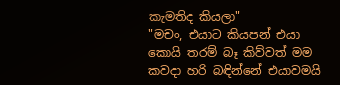කැමතිද කියලා"
"මචං, එයාට කියපන් එයා කොයි තරම් බෑ කිව්වත් මම කවදා හරි බඳින්නේ එයාවමයි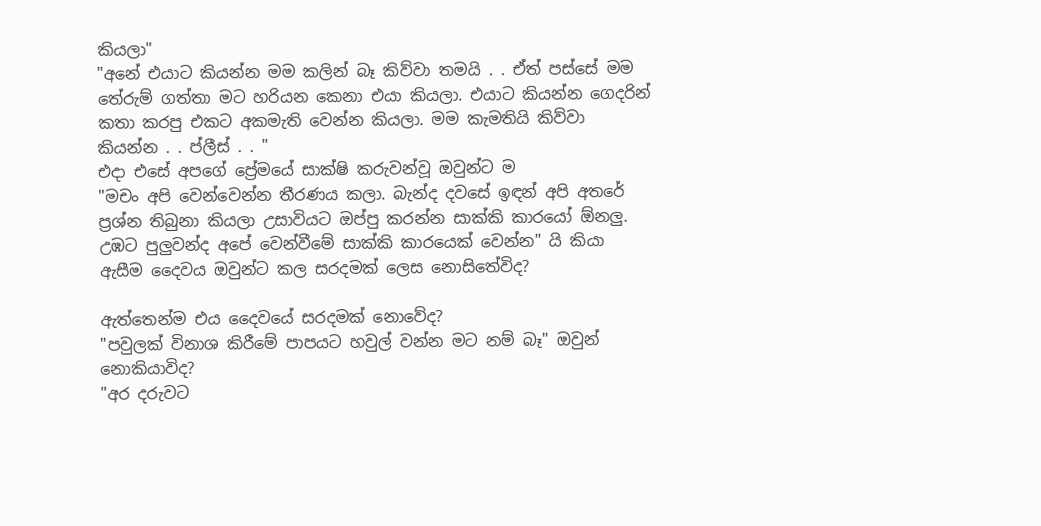කියලා"
"අනේ එයාට කියන්න මම කලින් බෑ කිව්වා තමයි . . ඒත් පස්සේ මම තේරුම් ගත්තා මට හරියන කෙනා එයා කියලා. එයාට කියන්න ගෙදරින් කතා කරපු එකට අකමැති වෙන්න කියලා. මම කැමතියි කිව්වා කියන්න . . ප්ලීස් . . "
එදා එසේ අපගේ ප්‍රේමයේ සාක්ෂි කරුවන්වූ ඔවුන්ට ම
"මචං අපි වෙන්වෙන්න තීරණය කලා. බැන්ද දවසේ ඉඳන් අපි අතරේ ප්‍රශ්න තිබුනා කියලා උසාවියට ඔප්පු කරන්න සාක්කි කාරයෝ ඕනලු. උඹට පුලුවන්ද අපේ වෙන්වීමේ සාක්කි කාරයෙක් වෙන්න" යි කියා ඇසීම දෛවය ඔවුන්ට කල සරදමක් ලෙස නොසිතේවිද?

ඇත්තෙන්ම එය දෛවයේ සරදමක් නොවේද?
"පවුලක් විනාශ කිරීමේ පාපයට හවුල් වන්න මට නම් බෑ" ඔවුන් නොකියාවිද?
"අර දරුවට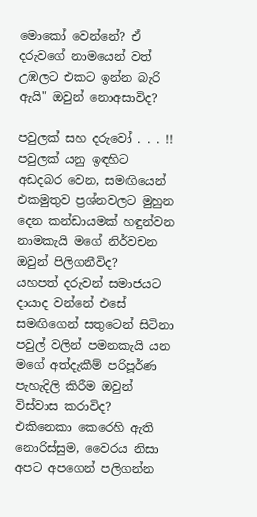මොකෝ වෙන්නේ? ඒ දරුවගේ නාමයෙන් වත් උඹලට එකට ඉන්න බැරි ඇයි" ඔවුන් නොඅසාවිද?

පවුලක් සහ දරුවෝ . . . !!
පවුලක් යනු ඉඳහිට අඩදබර වෙන, සමඟියෙන් එකමුතුව ප්‍රශ්නවලට මුහුන දෙන කන්ඩායමක් හඳුන්වන නාමකැයි මගේ නිර්වචන ඔවුන් පිලිගනීවිද?
යහපත් දරුවන් සමාජයට දායාද වන්නේ එසේ සමඟිගෙන් සතුටෙන් සිටිනා පවුල් වලින් පමනකැයි යන මගේ අත්දැකීම් පරිපූර්ණ පැහැදිලි කිරීම ඔවුන් විස්වාස කරාවිද?
එකිනෙකා කෙරෙහි ඇති නොරිස්සුම, වෛරය නිසා අපට අපගෙන් පලිගන්න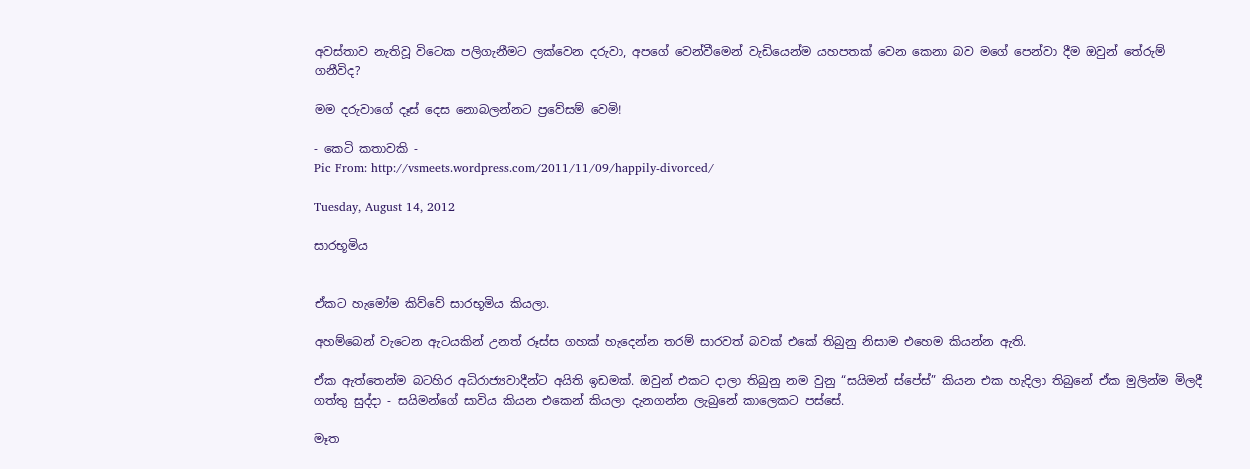අවස්තාව නැතිවූ විටෙක පලිගැනීමට ලක්වෙන දරුවා, අපගේ වෙන්වීමෙන් වැඩියෙන්ම යහපතක් වෙන කෙනා බව මගේ පෙන්වා දීම ඔවුන් තේරුම් ගනීවිද?

මම දරුවාගේ දෑස් දෙස නොබලන්නට ප්‍රවේසම් වෙමි!

- කෙටි කතාවකි -
Pic From: http://vsmeets.wordpress.com/2011/11/09/happily-divorced/

Tuesday, August 14, 2012

සාරභූමිය


ඒකට හැමෝම කිව්වේ සාරභූමිය කියලා.

අහම්බෙන් වැටෙන ඇටයකින් උනත් රූස්ස ගහක් හැදෙන්න තරම් සාරවත් බවක් එකේ තිබුනු නිසාම එහෙම කියන්න ඇති.

ඒක ඇත්තෙන්ම බටහිර අධිරාජ්‍යවාදීන්ට අයිති ඉඩමක්. ඔවුන් එකට දාලා තිබුනු නම වුනු “සයිමන් ස්පේස්” කියන එක හැදිලා තිබුනේ ඒක මුලින්ම මිලදී ගත්තු සුද්දා - සයිමන්ගේ සාවිය කියන එකෙන් කියලා දැනගන්න ලැබුනේ කාලෙකට පස්සේ.

මෑත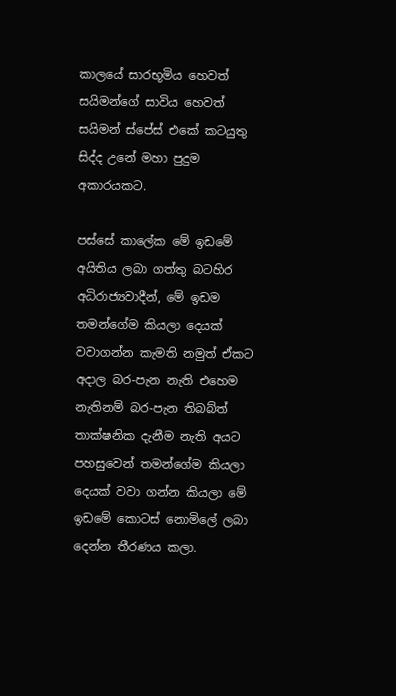කාලයේ සාරභූමිය හෙවත් සයිමන්ගේ සාවිය හෙවත් සයිමන් ස්පේස් එකේ කටයුතු සිද්ද උනේ මහා පුදුම අකාරයකට.

පස්සේ කාලේක මේ ඉඩමේ අයිතිය ලබා ගත්තු බටහිර අධිරාජ්‍යවාදීන්, මේ ඉඩම තමන්ගේම කියලා දෙයක් වවාගන්න කැමති නමුත් ඒකට අදාල බර-පැන නැති එහෙම නැතිනම් බර-පැන තිබබ්ත් තාක්ෂනික දැනීම නැති අයට පහසුවෙන් තමන්ගේම කියලා දෙයක් වවා ගන්න කියලා මේ ඉඩමේ කොටස් නොමිලේ ලබා දෙන්න තීරණය කලා.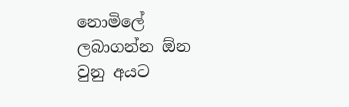නොමිලේ ලබාගන්න ඕන වුනු අයට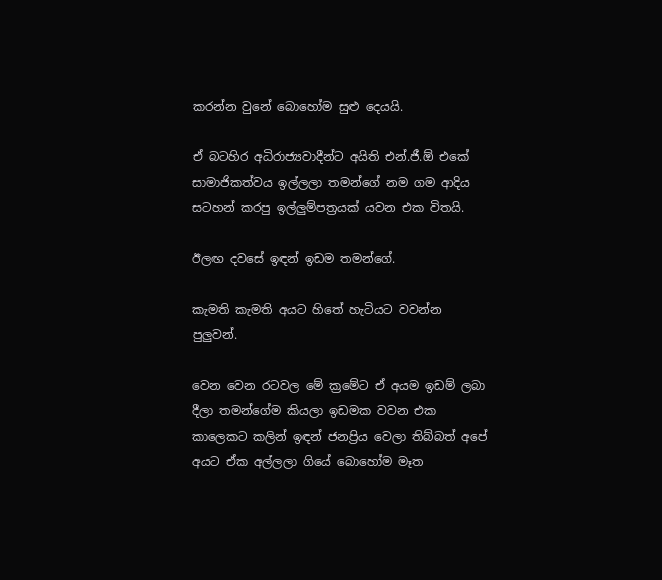කරන්න වුනේ බොහෝම සුළු දෙයයි.

ඒ බටහිර අධිරාජ්‍යවාදීන්ට අයිති එන්.ජී.ඕ එකේ සාමාජිකත්වය ඉල්ලලා තමන්ගේ නම ගම ආදිය සටහන් කරපු ඉල්ලුම්පත්‍රයක් යවන එක විතයි.

ඊලඟ දවසේ ඉඳන් ඉඩම තමන්ගේ.

කැමති කැමති අයට හිතේ හැටියට වවන්න පුලුවන්.

වෙන වෙන රටවල මේ ක්‍රමේට ඒ අයම ඉඩම් ලබා දීලා තමන්ගේම කියලා ඉඩමක වවන එක කාලෙකට කලින් ඉඳන් ජනප්‍රිය වෙලා තිබ්බත් අපේ අයට ඒක අල්ලලා ගියේ බොහෝම මෑත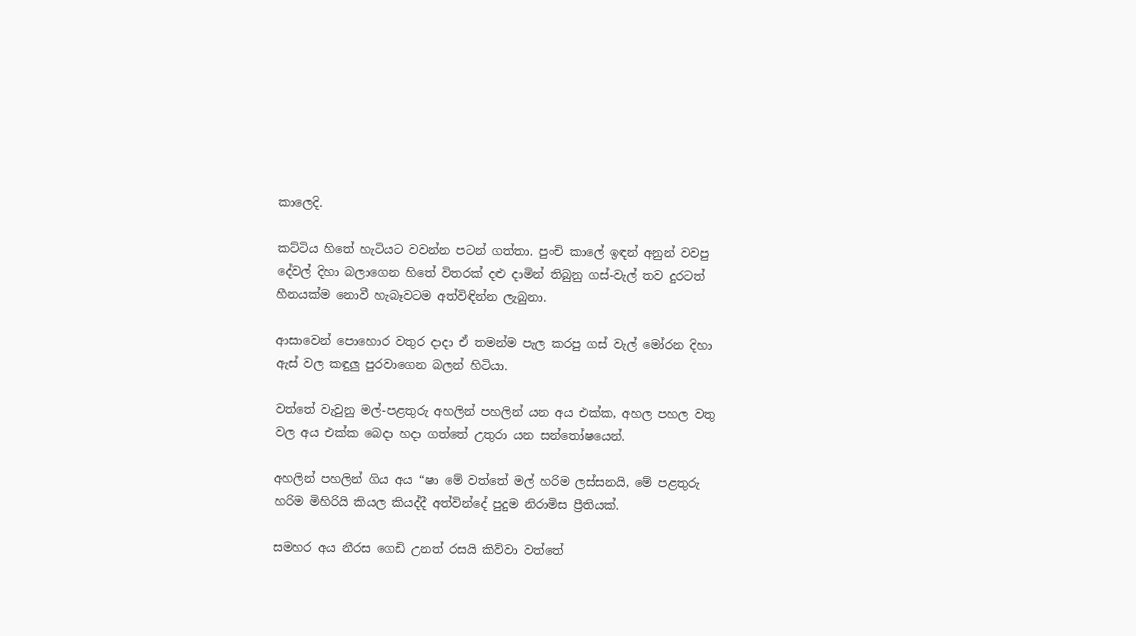කාලෙදි.

කට්ටිය හිතේ හැටියට වවන්න පටන් ගත්තා. පුංචි කාලේ ඉඳන් අනුන් වවපු දේවල් දිහා බලාගෙන හිතේ විතරක් දළු දාමින් තිබුනු ගස්-වැල් තව දුරටත් හීනයක්ම නොවී හැබෑවටම අත්විඳින්න ලැබුනා.

ආසාවෙන් පොහොර වතුර දාදා ඒ තමන්ම පැල කරපු ගස් වැල් මෝරන දිහා ඇස් වල කඳුලු පුරවාගෙන බලන් හිටියා.

වත්තේ වැවුනු මල්-පළතුරු අහලින් පහලින් යන අය එක්ක, අහල පහල වතු වල අය එක්ක බෙදා හදා ගත්තේ උතුරා යන සන්තෝෂයෙන්.

අහලින් පහලින් ගිය අය “ෂා මේ වත්තේ මල් හරිම ලස්සනයි, මේ පළතුරු හරිම මිහිරියි කියල කියද්දී අත්වින්දේ පුදුම නිරාමිස ප්‍රීතියක්.

සමහර අය නීරස ගෙඩි උනත් රසයි කිව්වා වත්තේ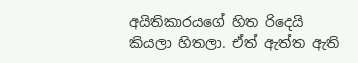අයිතිකාරයගේ හිත රිදෙයි කියලා හිතලා. ඒත් ඇත්ත ඇති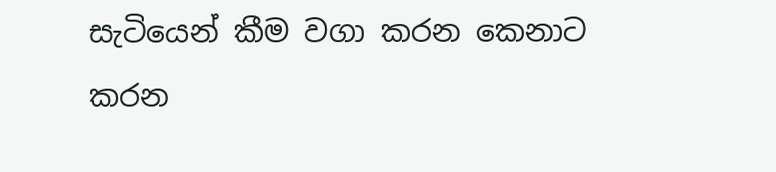සැටියෙන් කීම වගා කරන කෙනාට කරන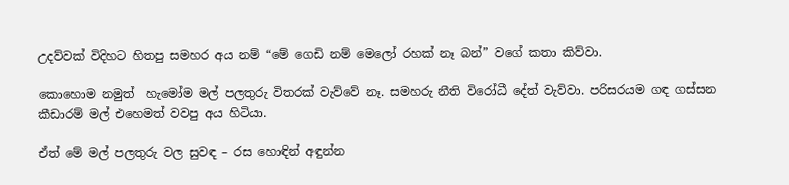උදව්වක් විදිහට හිතපු සමහර අය නම් “මේ ගෙඩි නම් මෙලෝ රහක් නෑ බන්” වගේ කතා කිව්වා.

කොහොම නමුත්  හැමෝම මල් පලතුරු විතරක් වැව්වේ නෑ. සමහරු නීති විරෝධී දේත් වැව්වා. පරිසරයම ගඳ ගස්සන කීඩාරම් මල් එහෙමත් වවපු අය හිටියා.

ඒත් මේ මල් පලතුරු වල සුවඳ – රස හොඳින් අඳුන්න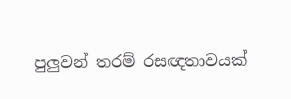පුලුවන් තරම් රසඥතාවයක්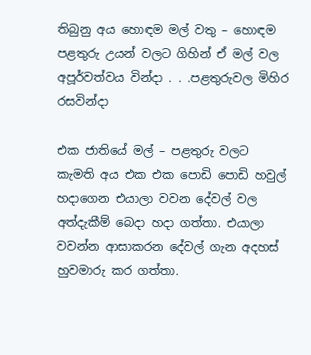තිබුනු අය හොඳම මල් වතු – හොඳම පළතුරු උයන් වලට ගිහින් ඒ මල් වල අපූර්වත්වය වින්දා . . .පළතුරුවල මිහිර රසවින්දා

එක ජාතියේ මල් – පළතුරු වලට කැමති අය එක එක පොඩි පොඩි හවුල් හදාගෙන එයාලා වවන දේවල් වල අත්දැකීම් බෙදා හදා ගත්තා. එයාලා වවන්න ආසාකරන දේවල් ගැන අදහස් හුවමාරු කර ගත්තා.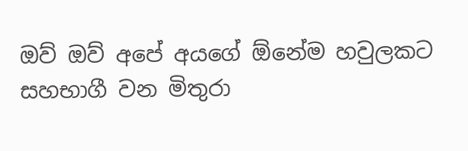ඔව් ඔව් අපේ අයගේ ඕනේම හවුලකට සහභාගී වන මිතුරා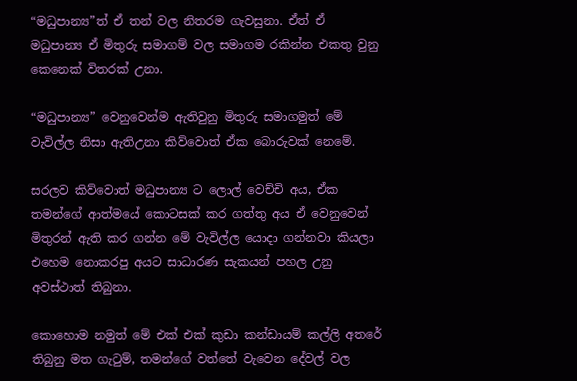“මධුපාන්‍ය”ත් ඒ තන් වල නිතරම ගැවසුනා. ඒත් ඒ මධුපාන්‍ය ඒ මිතුරු සමාගම් වල සමාගම රකින්න එකතු වුනු කෙනෙක් විතරක් උනා.

“මධුපාන්‍ය” වෙනුවෙන්ම ඇතිවුනු මිතුරු සමාගමුත් මේ වැවිල්ල නිසා ඇතිඋනා කිව්වොත් ඒක බොරුවක් නෙමේ.

සරලව කිව්වොත් මධුපාන්‍ය ට ලොල් වෙච්චි අය, ඒක තමන්ගේ ආත්මයේ කොටසක් කර ගත්තු අය ඒ වෙනුවෙන් මිතුරන් ඇති කර ගන්න මේ වැවිල්ල යොදා ගන්නවා කියලා එහෙම නොකරපු අයට සාධාරණ සැකයන් පහල උනු අවස්ථාත් තිබුනා.

කොහොම නමුත් මේ එක් එක් කුඩා කන්ඩායම් කල්ලි අතරේ තිබුනු මත ගැටුම්, තමන්ගේ වත්තේ වැවෙන දේවල් වල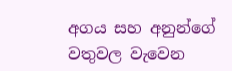අගය සහ අනුන්ගේ වතුවල වැවෙන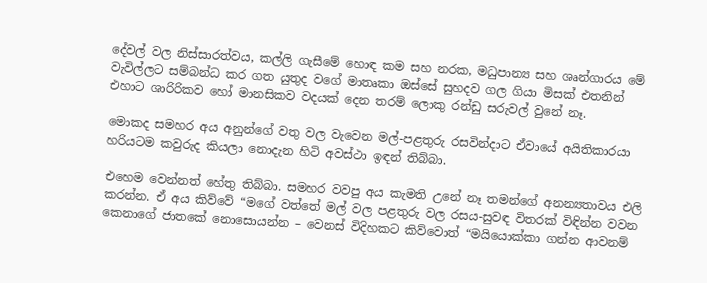දේවල් වල නිස්සාරත්වය, කල්ලි ගැසීමේ හොඳ කම සහ නරක, මධුපාන්‍ය සහ ශෘන්ගාරය මේ වැවිල්ලට සම්බන්ධ කර ගත යුතුද වගේ මාතෘකා ඔස්සේ සුහදව ගල ගියා මිසක් එතනින් එහාට ශාරිරිකව හෝ මානසිකව වදයක් දෙන තරම් ලොකු රන්ඩු සරුවල් වුනේ නෑ.

මොකද සමහර අය අනුන්ගේ වතු වල වැවෙන මල්-පළතුරු රසවින්දාට ඒවායේ අයිතිකාරයා හරියටම කවුරුද කියලා නොදැන හිටි අවස්ථා ඉඳන් තිබ්බා.

එහෙම වෙන්නත් හේතු තිබ්බා. සමහර වවපු අය කැමති උනේ නෑ තමන්ගේ අනන්‍යතාවය එලි කරන්න. ඒ අය කිව්වේ “මගේ වත්තේ මල් වල පළතුරු වල රසය-සුවඳ විතරක් විඳින්න වවන කෙනාගේ ජාතකේ නොසොයන්න – වෙනස් විදිහකට කිව්වොත් “මයියොක්කා ගන්න ආවනම්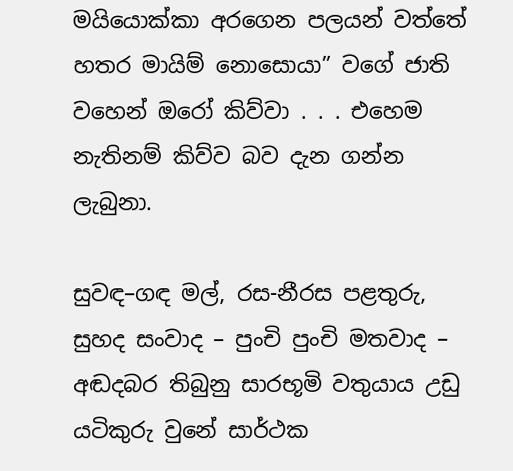මයියොක්කා අරගෙන පලයන් වත්තේ හතර මායිම් නොසොයා” වගේ ජාති වහෙන් ඔරෝ කිව්වා . . . එහෙම නැතිනම් කිව්ව බව දැන ගන්න ලැබුනා.

සුවඳ–ගඳ මල්, රස-නීරස පළතුරු, සුහද සංවාද – පුංචි පුංචි මතවාද – අඬදබර තිබුනු සාරභූමි වතුයාය උඩු යටිකුරු වුනේ සාර්ථක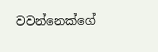වවන්නෙක්ගේ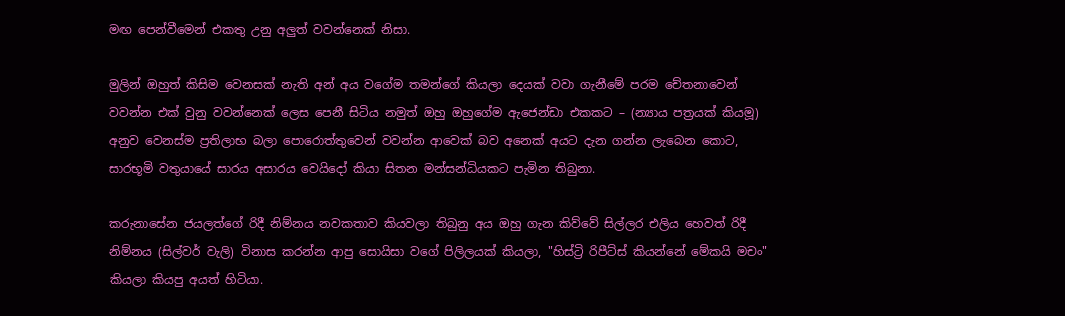මඟ පෙන්වීමෙන් එකතු උනු අලුත් වවන්නෙක් නිසා.

මුලින් ඔහුත් කිසිම වෙනසක් නැති අන් අය වගේම තමන්ගේ කියලා දෙයක් වවා ගැනීමේ පරම චේතනාවෙන් වවන්න එක් වුනු වවන්නෙක් ලෙස පෙනී සිටිය නමුත් ඔහු ඔහුගේම ඇජෙන්ඩා එකකට – (න්‍යාය පත්‍රයක් කියමූ) අනුව වෙනස්ම ප්‍රතිලාභ බලා පොරොත්තුවෙන් වවන්න ආවෙක් බව අනෙක් අයට දැන ගන්න ලැබෙන කොට, සාරභූමි වතුයායේ සාරය අසාරය වෙයිදෝ කියා සිතන මන්සන්ධියකට පැමින තිබුනා.

කරුනාසේන ජයලත්ගේ රිදී නිම්නය නවකතාව කියවලා තිබුනු අය ඔහු ගැන කිව්වේ සිල්ලර එලිය හෙවත් රිදී නිම්නය (සිල්වර් වැලි) විනාස කරන්න ආපු සොයිසා වගේ පිලිලයක් කියලා, "හිස්ට්‍රි රිපීට්ස් කියන්නේ මේකයි මචං" කියලා කියපු අයත් හිටියා.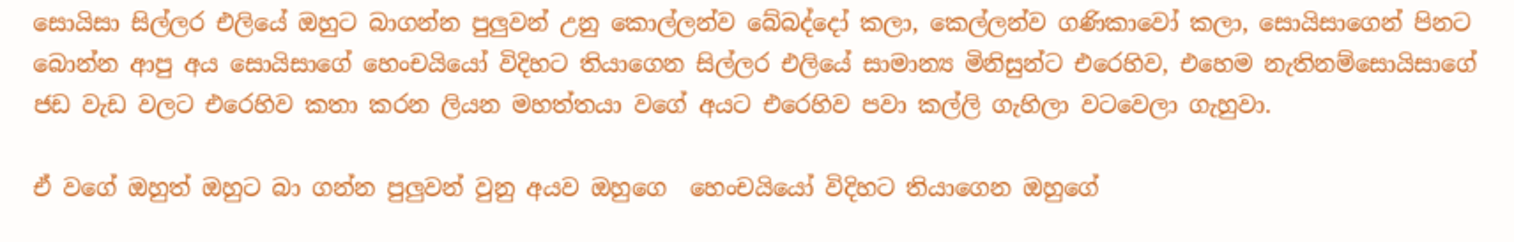සොයිසා සිල්ලර එලියේ ඔහුට බාගන්න පුලුවන් උනු කොල්ලන්ව බේබද්දෝ කලා, කෙල්ලන්ව ගණිකාවෝ කලා, සොයිසාගෙන් පිනට බොන්න ආපු අය සොයිසාගේ හෙංචයියෝ විදිහට තියාගෙන සිල්ලර එලියේ සාමාන්‍ය මිනිසුන්ට එරෙහිව, එහෙම නැතිනම්සොයිසාගේ ජඩ වැඩ වලට එරෙහිව කතා කරන ලියන මහත්තයා වගේ අයට එරෙහිව පවා කල්ලි ගැහිලා වටවෙලා ගැහුවා.

ඒ වගේ ඔහුත් ඔහුට බා ගන්න පුලුවන් වුනු අයව ඔහුගෙ  හෙංචයියෝ විදිහට තියාගෙන ඔහුගේ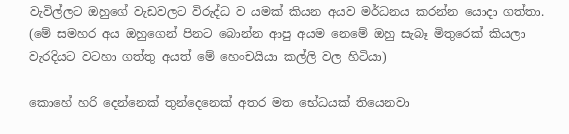වැවිල්ලට ඔහුගේ වැඩවලට විරුද්ධ ව යමක් කියන අයව මර්ධනය කරන්න යොදා ගත්තා. (මේ සමහර අය ඔහුගෙන් පිනට බොන්න ආපු අයම නෙමේ ඔහු සැබෑ මිතුරෙක් කියලා වැරදියට වටහා ගත්තු අයත් මේ හෙංචයියා කල්ලි වල හිටියා)

කොහේ හරි දෙන්නෙක් තුන්දෙනෙක් අතර මත භේධයක් තියෙනවා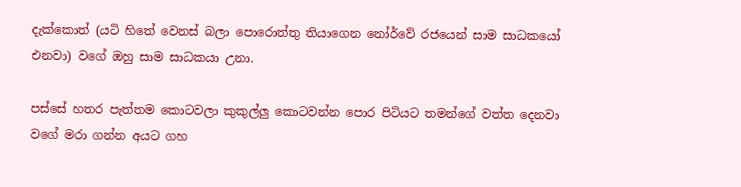දැක්කොත් (යටි හිතේ වෙනස් බලා පොරොත්තු තියාගෙන නෝර්වේ රජයෙන් සාම සාධකයෝ එනවා) වගේ ඔහු සාම සාධකයා උනා.

පස්සේ හතර පැත්තම කොටවලා කුකුල්ලු කොටවන්න පොර පිටියට තමන්ගේ වත්ත දෙනවා වගේ මරා ගන්න අයට ගහ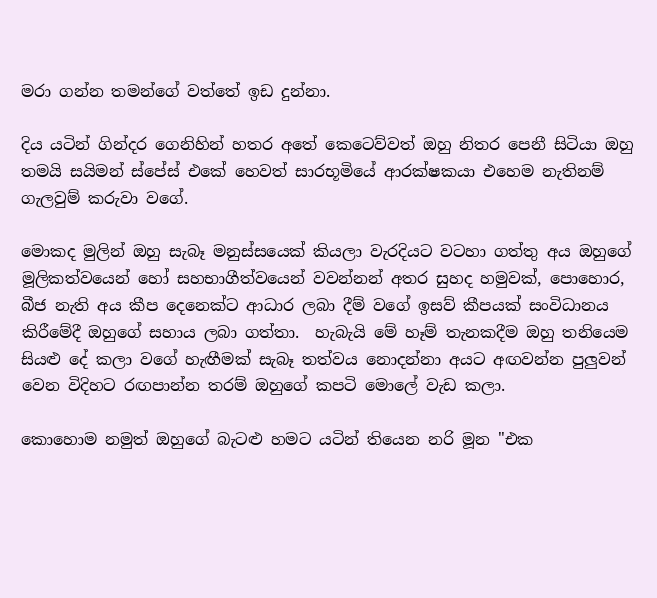මරා ගන්න තමන්ගේ වත්තේ ඉඩ දුන්නා.

දිය යටින් ගින්දර ගෙනිහින් හතර අතේ කෙටෙව්වත් ඔහු නිතර පෙනී සිටියා ඔහු තමයි සයිමන් ස්පේස් එකේ හෙවත් සාරභූමියේ ආරක්ෂකයා එහෙම නැතිනම් ගැලවුම් කරුවා වගේ.

මොකද මුලින් ඔහු සැබෑ මනුස්සයෙක් කියලා වැරදියට වටහා ගත්තු අය ඔහුගේ මූලිකත්වයෙන් හෝ සහභාගීත්වයෙන් වවන්නන් අතර සුහද හමුවක්, පොහොර, බීජ නැති අය කීප දෙනෙක්ට ආධාර ලබා දීම් වගේ ඉසව් කීපයක් සංවිධානය කිරීමේදී ඔහුගේ සහාය ලබා ගත්තා.  හැබැයි මේ හෑම් තැනකදීම ඔහු තනියෙම සියළු දේ කලා වගේ හැඟීමක් සැබෑ තත්වය නොදන්නා අයට අඟවන්න පුලුවන් වෙන විදිහට රඟපාන්න තරම් ඔහුගේ කපටි මොලේ වැඩ කලා.

කොහොම නමුත් ඔහුගේ බැටළු හමට යටින් තියෙන නරි මූන "එක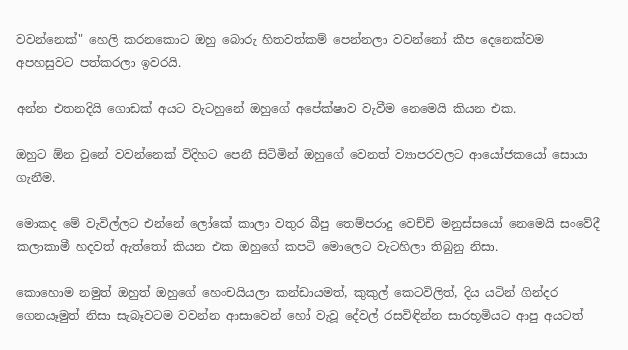වවන්නෙක්" හෙලි කරනකොට ඔහු බොරු හිතවත්කම් පෙන්නලා වවන්නෝ කීප දෙනෙක්වම අපහසුවට පත්කරලා ඉවරයි.

අන්න එතනදියි ගොඩක් අයට වැටහුනේ ඔහුගේ අපේක්ෂාව වැවීම නෙමෙයි කියන එක.

ඔහුට ඕන වුනේ වවන්නෙක් විදිහට පෙනී සිටිමින් ඔහුගේ වෙනත් ව්‍යාපරවලට ආයෝජකයෝ සොයා ගැනීම.

මොකද මේ වැවිල්ලට එන්නේ ලෝකේ කාලා වතුර බීපු තෙම්පරාදු වෙච්චි මනුස්සයෝ නෙමෙයි සංවේදී කලාකාමී හදවත් ඇත්තෝ කියන එක ඔහුගේ කපටි මොලෙට වැටහිලා තිබුනු නිසා.

කොහොම නමුත් ඔහුත් ඔහුගේ හෙංචයියලා කන්ඩායමත්, කුකුල් කෙටවිලිත්, දිය යටින් ගින්දර ගෙනයෑමුත් නිසා සැබෑවටම වවන්න ආසාවෙන් හෝ වැවූ දේවල් රසවිඳින්න සාරභූමියට ආපු අයටත්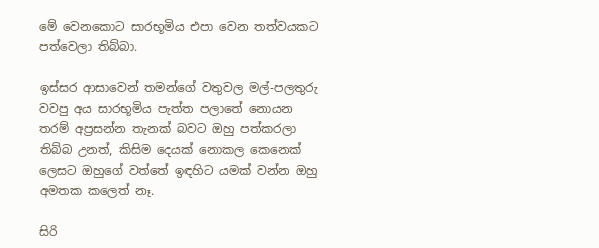මේ වෙනකොට සාරභූමිය එපා වෙන තත්වයකට පත්වෙලා තිබ්බා.

ඉස්සර ආසාවෙන් තමන්ගේ වතුවල මල්-පලතුරු වවපු අය සාරභූමිය පැත්ත පලාතේ නොයන තරම් අප්‍රසන්න තැනක් බවට ඔහු පත්කරලා තිබ්බ උනත්, කිසිම දෙයක් නොකල කෙනෙක් ලෙසට ඔහුගේ වත්තේ ඉඳහිට යමක් වන්න ඔහු අමතක කලෙත් නෑ.

සිරි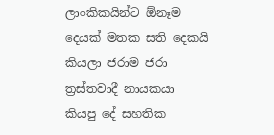ලාංකිකයින්ට ඕනෑම දෙයක් මතක සති දෙකයි කියලා ජරාම ජරා ත්‍රස්තවාදී නායකයා කියපු දේ සහතික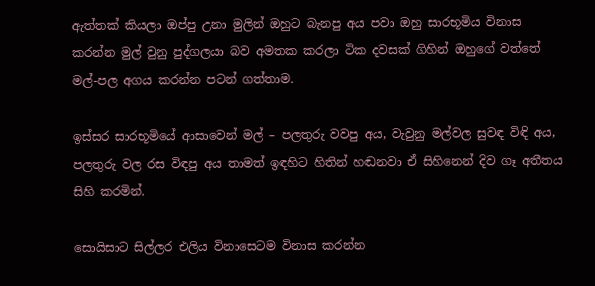ඇත්තක් කියලා ඔප්පු උනා මුලින් ඔහුට බැනපු අය පවා ඔහු සාරභූමිය විනාස කරන්න මුල් වුනු පුද්ගලයා බව අමතක කරලා ටික දවසක් ගිහින් ඔහුගේ වත්තේ මල්-පල අගය කරන්න පටන් ගත්තාම.

ඉස්සර සාරභූමියේ ආසාවෙන් මල් – පලතුරු වවපු අය, වැවුනු මල්වල සුවඳ විඳි අය, පලතුරු වල රස විඳපු අය තාමත් ඉඳහිට හිතින් හඬනවා ඒ සිහිනෙන් දිව ගෑ අතීතය සිහි කරමින්.

සොයිසාට සිල්ලර එලිය විනාසෙටම විනාස කරන්න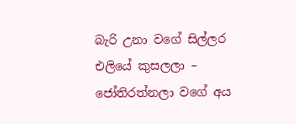බැරි උනා වගේ සිල්ලර එලියේ කුසලලා – ජෝතිරත්නලා වගේ අය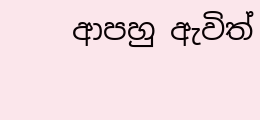ආපහු ඇවිත්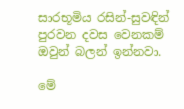සාරභූමිය රසින්-සුවඳින් පුරවන දවස වෙනකම් ඔවුන් බලන් ඉන්නවා.

මේ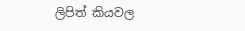ලිපිත් කියවල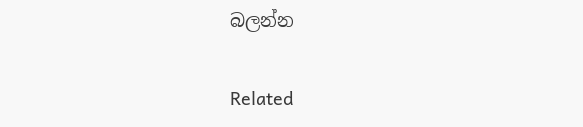බලන්න

Related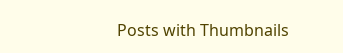Posts with Thumbnails